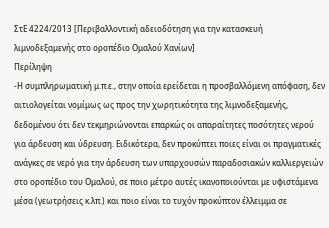ΣτΕ 4224/2013 [Περιβαλλοντική αδειοδότηση για την κατασκευή λιμνοδεξαμενής στο οροπέδιο Ομαλού Χανίων]
Περίληψη
-Η συμπληρωματική μ.π.ε., στην οποία ερείδεται η προσβαλλόμενη απόφαση, δεν αιτιολογείται νομίμως ως προς την χωρητικότητα της λιμνοδεξαμενής, δεδομένου ότι δεν τεκμηριώνονται επαρκώς οι απαραίτητες ποσότητες νερού για άρδευση και ύδρευση. Ειδικότερα, δεν προκύπτει ποιες είναι οι πραγματικές ανάγκες σε νερό για την άρδευση των υπαρχουσών παραδοσιακών καλλιεργειών στο οροπέδιο του Ομαλού, σε ποιο μέτρο αυτές ικανοποιούνται με υφιστάμενα μέσα (γεωτρήσεις κ.λπ.) και ποιο είναι το τυχόν προκύπτον έλλειμμα σε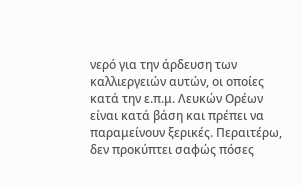νερό για την άρδευση των καλλιεργειών αυτών, οι οποίες κατά την ε.π.μ. Λευκών Ορέων είναι κατά βάση και πρέπει να παραμείνουν ξερικές. Περαιτέρω, δεν προκύπτει σαφώς πόσες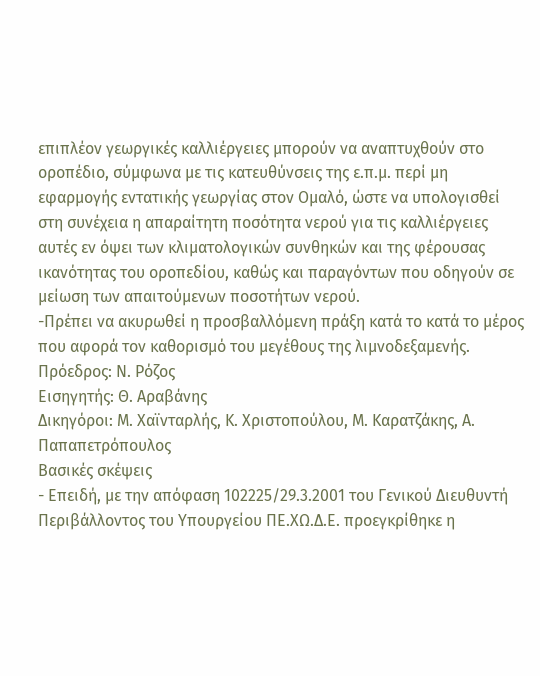επιπλέον γεωργικές καλλιέργειες μπορούν να αναπτυχθούν στο οροπέδιο, σύμφωνα με τις κατευθύνσεις της ε.π.μ. περί μη εφαρμογής εντατικής γεωργίας στον Ομαλό, ώστε να υπολογισθεί στη συνέχεια η απαραίτητη ποσότητα νερού για τις καλλιέργειες αυτές εν όψει των κλιματολογικών συνθηκών και της φέρουσας ικανότητας του οροπεδίου, καθώς και παραγόντων που οδηγούν σε μείωση των απαιτούμενων ποσοτήτων νερού.
-Πρέπει να ακυρωθεί η προσβαλλόμενη πράξη κατά το κατά το μέρος που αφορά τον καθορισμό του μεγέθους της λιμνοδεξαμενής.
Πρόεδρος: Ν. Ρόζος
Εισηγητής: Θ. Αραβάνης
Δικηγόροι: Μ. Χαϊνταρλής, Κ. Χριστοπούλου, Μ. Καρατζάκης, Α. Παπαπετρόπουλος
Βασικές σκέψεις
- Επειδή, με την απόφαση 102225/29.3.2001 του Γενικού Διευθυντή Περιβάλλοντος του Υπουργείου ΠΕ.ΧΩ.Δ.Ε. προεγκρίθηκε η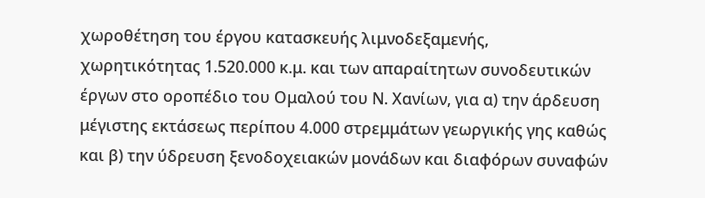χωροθέτηση του έργου κατασκευής λιμνοδεξαμενής, χωρητικότητας 1.520.000 κ.μ. και των απαραίτητων συνοδευτικών έργων στο οροπέδιο του Ομαλού του Ν. Χανίων, για α) την άρδευση μέγιστης εκτάσεως περίπου 4.000 στρεμμάτων γεωργικής γης καθώς και β) την ύδρευση ξενοδοχειακών μονάδων και διαφόρων συναφών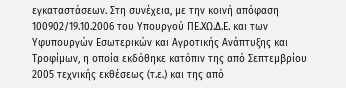εγκαταστάσεων. Στη συνέχεια, με την κοινή απόφαση 100902/19.10.2006 του Υπουργού ΠΕ.ΧΩ.Δ.Ε. και των Υφυπουργών Εσωτερικών και Αγροτικής Ανάπτυξης και Τροφίμων, η οποία εκδόθηκε κατόπιν της από Σεπτεμβρίου 2005 τεχνικής εκθέσεως (τ.ε.) και της από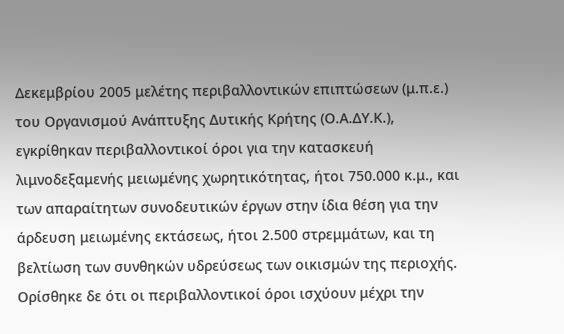Δεκεμβρίου 2005 μελέτης περιβαλλοντικών επιπτώσεων (μ.π.ε.) του Οργανισμού Ανάπτυξης Δυτικής Κρήτης (Ο.Α.ΔΥ.Κ.), εγκρίθηκαν περιβαλλοντικοί όροι για την κατασκευή λιμνοδεξαμενής μειωμένης χωρητικότητας, ήτοι 750.000 κ.μ., και των απαραίτητων συνοδευτικών έργων στην ίδια θέση για την άρδευση μειωμένης εκτάσεως, ήτοι 2.500 στρεμμάτων, και τη βελτίωση των συνθηκών υδρεύσεως των οικισμών της περιοχής. Ορίσθηκε δε ότι οι περιβαλλοντικοί όροι ισχύουν μέχρι την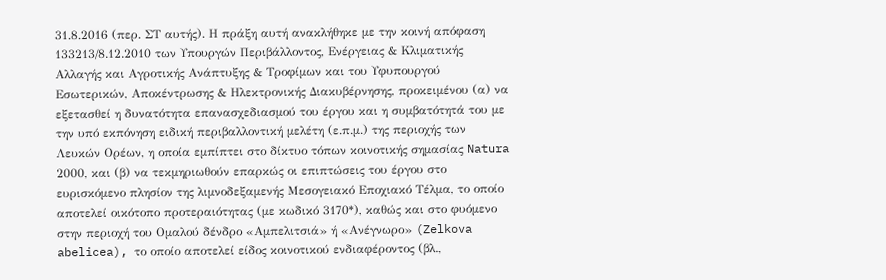31.8.2016 (περ. ΣΤ αυτής). Η πράξη αυτή ανακλήθηκε με την κοινή απόφαση 133213/8.12.2010 των Υπουργών Περιβάλλοντος, Ενέργειας & Κλιματικής Αλλαγής και Αγροτικής Ανάπτυξης & Τροφίμων και του Υφυπουργού Εσωτερικών, Αποκέντρωσης & Ηλεκτρονικής Διακυβέρνησης, προκειμένου (α) να εξετασθεί η δυνατότητα επανασχεδιασμού του έργου και η συμβατότητά του με την υπό εκπόνηση ειδική περιβαλλοντική μελέτη (ε.π.μ.) της περιοχής των Λευκών Ορέων, η οποία εμπίπτει στο δίκτυο τόπων κοινοτικής σημασίας Natura 2000, και (β) να τεκμηριωθούν επαρκώς οι επιπτώσεις του έργου στο ευρισκόμενο πλησίον της λιμνοδεξαμενής Μεσογειακό Εποχιακό Τέλμα, το οποίο αποτελεί οικότοπο προτεραιότητας (με κωδικό 3170*), καθώς και στο φυόμενο στην περιοχή του Ομαλού δένδρο «Αμπελιτσιά» ή «Ανέγνωρο» (Zelkova abelicea), το οποίο αποτελεί είδος κοινοτικού ενδιαφέροντος (βλ.,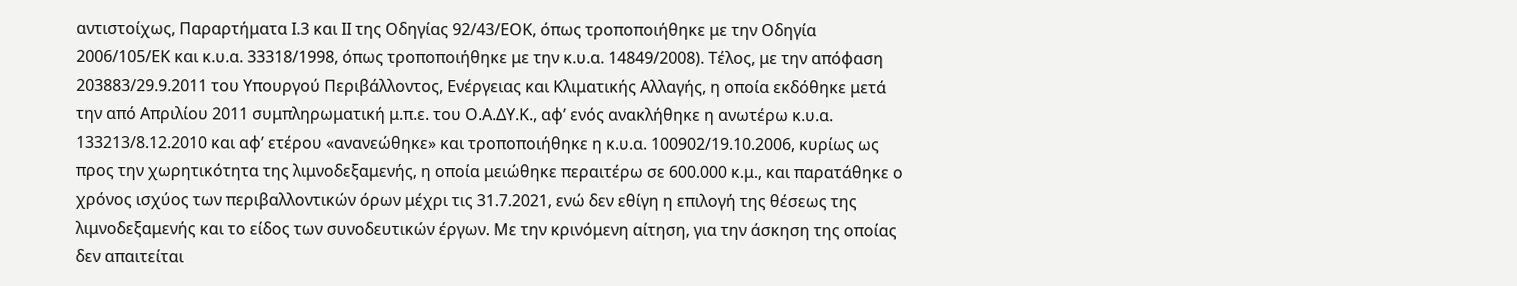αντιστοίχως, Παραρτήματα Ι.3 και ΙΙ της Οδηγίας 92/43/ΕΟΚ, όπως τροποποιήθηκε με την Οδηγία 2006/105/ΕΚ και κ.υ.α. 33318/1998, όπως τροποποιήθηκε με την κ.υ.α. 14849/2008). Τέλος, με την απόφαση 203883/29.9.2011 του Υπουργού Περιβάλλοντος, Ενέργειας και Κλιματικής Αλλαγής, η οποία εκδόθηκε μετά την από Απριλίου 2011 συμπληρωματική μ.π.ε. του Ο.Α.ΔΥ.Κ., αφ’ ενός ανακλήθηκε η ανωτέρω κ.υ.α. 133213/8.12.2010 και αφ’ ετέρου «ανανεώθηκε» και τροποποιήθηκε η κ.υ.α. 100902/19.10.2006, κυρίως ως προς την χωρητικότητα της λιμνοδεξαμενής, η οποία μειώθηκε περαιτέρω σε 600.000 κ.μ., και παρατάθηκε ο χρόνος ισχύος των περιβαλλοντικών όρων μέχρι τις 31.7.2021, ενώ δεν εθίγη η επιλογή της θέσεως της λιμνοδεξαμενής και το είδος των συνοδευτικών έργων. Με την κρινόμενη αίτηση, για την άσκηση της οποίας δεν απαιτείται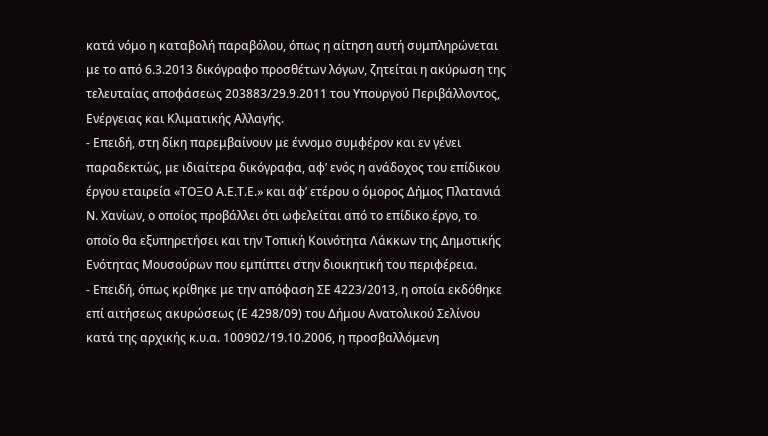κατά νόμο η καταβολή παραβόλου, όπως η αίτηση αυτή συμπληρώνεται με το από 6.3.2013 δικόγραφο προσθέτων λόγων, ζητείται η ακύρωση της τελευταίας αποφάσεως 203883/29.9.2011 του Υπουργού Περιβάλλοντος, Ενέργειας και Κλιματικής Αλλαγής.
- Επειδή, στη δίκη παρεμβαίνουν με έννομο συμφέρον και εν γένει παραδεκτώς, με ιδιαίτερα δικόγραφα, αφ’ ενός η ανάδοχος του επίδικου έργου εταιρεία «ΤΟΞΟ Α.Ε.Τ.Ε.» και αφ’ ετέρου ο όμορος Δήμος Πλατανιά Ν. Χανίων, ο οποίος προβάλλει ότι ωφελείται από το επίδικο έργο, το οποίο θα εξυπηρετήσει και την Τοπική Κοινότητα Λάκκων της Δημοτικής Ενότητας Μουσούρων που εμπίπτει στην διοικητική του περιφέρεια.
- Επειδή, όπως κρίθηκε με την απόφαση ΣΕ 4223/2013, η οποία εκδόθηκε επί αιτήσεως ακυρώσεως (Ε 4298/09) του Δήμου Ανατολικού Σελίνου κατά της αρχικής κ.υ.α. 100902/19.10.2006, η προσβαλλόμενη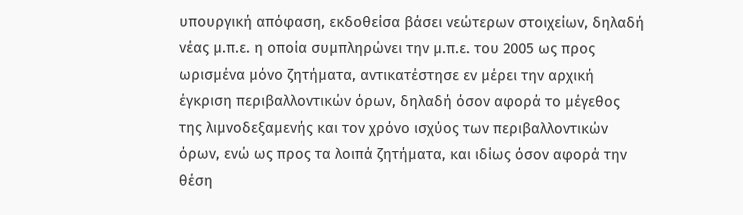υπουργική απόφαση, εκδοθείσα βάσει νεώτερων στοιχείων, δηλαδή νέας μ.π.ε. η οποία συμπληρώνει την μ.π.ε. του 2005 ως προς ωρισμένα μόνο ζητήματα, αντικατέστησε εν μέρει την αρχική έγκριση περιβαλλοντικών όρων, δηλαδή όσον αφορά το μέγεθος της λιμνοδεξαμενής και τον χρόνο ισχύος των περιβαλλοντικών όρων, ενώ ως προς τα λοιπά ζητήματα, και ιδίως όσον αφορά την θέση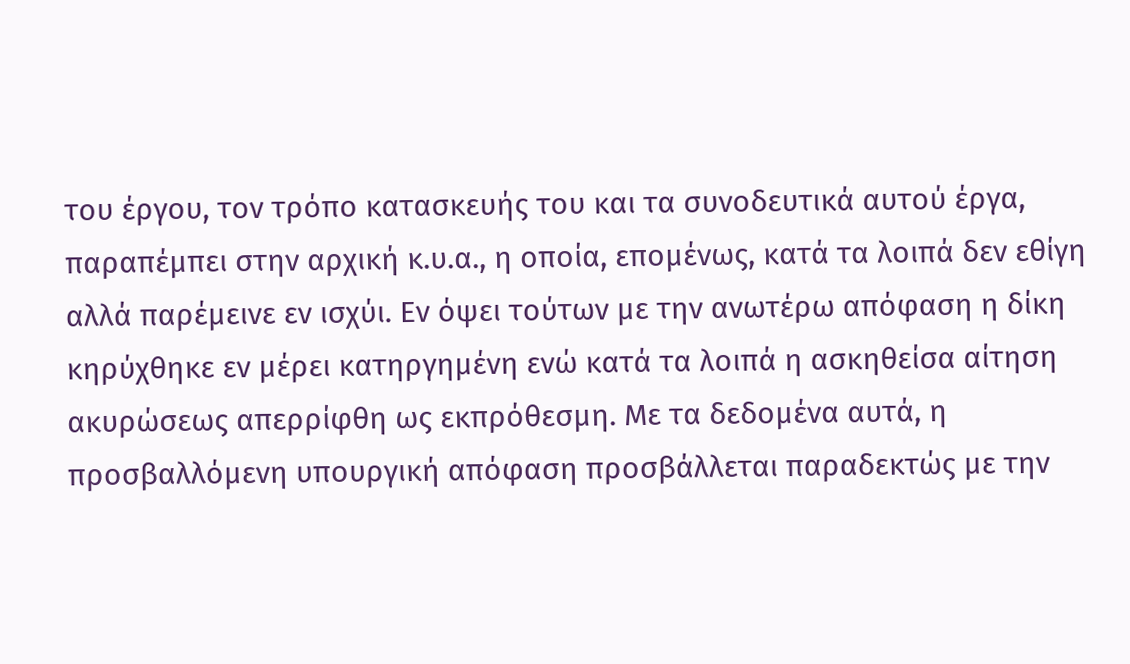του έργου, τον τρόπο κατασκευής του και τα συνοδευτικά αυτού έργα, παραπέμπει στην αρχική κ.υ.α., η οποία, επομένως, κατά τα λοιπά δεν εθίγη αλλά παρέμεινε εν ισχύι. Εν όψει τούτων με την ανωτέρω απόφαση η δίκη κηρύχθηκε εν μέρει κατηργημένη ενώ κατά τα λοιπά η ασκηθείσα αίτηση ακυρώσεως απερρίφθη ως εκπρόθεσμη. Με τα δεδομένα αυτά, η προσβαλλόμενη υπουργική απόφαση προσβάλλεται παραδεκτώς με την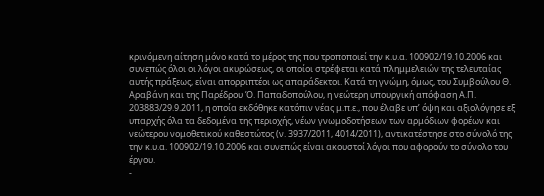κρινόμενη αίτηση μόνο κατά το μέρος της που τροποποιεί την κ.υ.α. 100902/19.10.2006 και συνεπώς όλοι οι λόγοι ακυρώσεως, οι οποίοι στρέφεται κατά πλημμελειών της τελευταίας αυτής πράξεως, είναι απορριπτέοι ως απαράδεκτοι. Κατά τη γνώμη, όμως, του Συμβούλου Θ. Αραβάνη και της Παρέδρου Ό. Παπαδοπούλου, η νεώτερη υπουργική απόφαση Α.Π. 203883/29.9.2011, η οποία εκδόθηκε κατόπιν νέας μ.π.ε., που έλαβε υπ’ όψη και αξιολόγησε εξ υπαρχής όλα τα δεδομένα της περιοχής, νέων γνωμοδοτήσεων των αρμόδιων φορέων και νεώτερου νομοθετικού καθεστώτος (ν. 3937/2011, 4014/2011), αντικατέστησε στο σύνολό της την κ.υ.α. 100902/19.10.2006 και συνεπώς είναι ακουστοί λόγοι που αφορούν το σύνολο του έργου.
-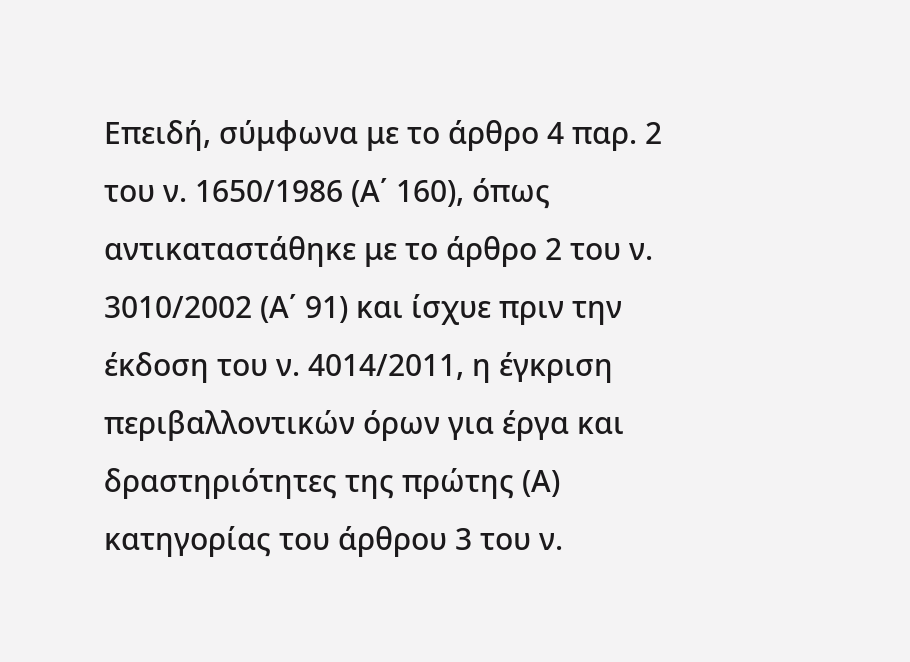Επειδή, σύμφωνα με το άρθρο 4 παρ. 2 του ν. 1650/1986 (Α΄ 160), όπως αντικαταστάθηκε με το άρθρο 2 του ν. 3010/2002 (Α΄ 91) και ίσχυε πριν την έκδοση του ν. 4014/2011, η έγκριση περιβαλλοντικών όρων για έργα και δραστηριότητες της πρώτης (Α) κατηγορίας του άρθρου 3 του ν.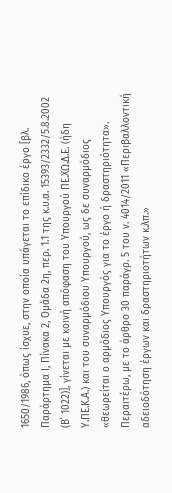1650/1986, όπως ίσχυε, στην οποία υπάγεται το επίδικο έργο [βλ. Παράρτημα Ι, Πίνακα 2, Ομάδα 2η, περ. 1.1 της κ.υ.α. 15393/2332/5.8.2002 (Β΄ 1022)], γίνεται με κοινή απόφαση του Υπουργού ΠΕ.ΧΩ.Δ.Ε. (ήδη Υ.ΠΕ.Κ.Α.) και του συναρμόδιου Υπουργού, ως δε συναρμόδιος «θεωρείται ο αρμόδιος Υπουργός για το έργο ή δραστηριότητα». Περαιτέρω, με το άρθρο 30 παράγρ. 5 του ν. 4014/2011 «Περιβαλλοντική αδειοδότηση έργων και δραστηριοτήτων κ.λπ.»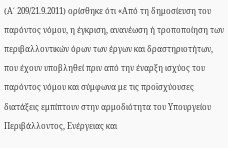(Α΄ 209/21.9.2011) ορίσθηκε ότι «Από τη δημοσίευση του παρόντος νόμου, η έγκριση, ανανέωση ή τροποποίηση των περιβαλλοντικών όρων των έργων και δραστηριοτήτων, που έχουν υποβληθεί πριν από την έναρξη ισχύος του παρόντος νόμου και σύμφωνα με τις προϊσχύουσες διατάξεις εμπίπτουν στην αρμοδιότητα του Υπουργείου Περιβάλλοντος, Ενέργειας και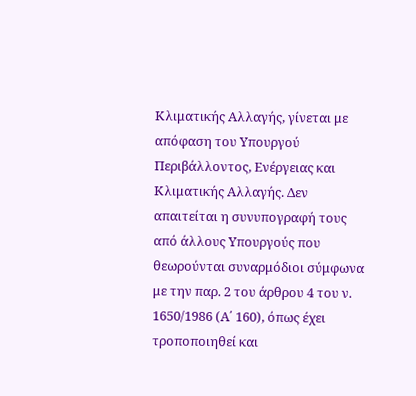Κλιματικής Αλλαγής, γίνεται με απόφαση του Υπουργού Περιβάλλοντος, Ενέργειας και Κλιματικής Αλλαγής. Δεν απαιτείται η συνυπογραφή τους από άλλους Υπουργούς που θεωρούνται συναρμόδιοι σύμφωνα με την παρ. 2 του άρθρου 4 του ν. 1650/1986 (Α΄ 160), όπως έχει τροποποιηθεί και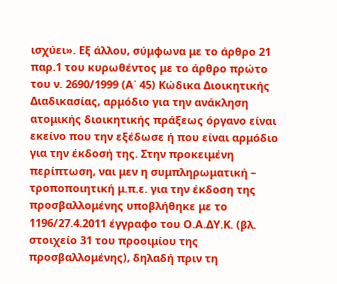ισχύει». Εξ άλλου, σύμφωνα με το άρθρο 21 παρ.1 του κυρωθέντος με το άρθρο πρώτο του ν. 2690/1999 (Α΄ 45) Κώδικα Διοικητικής Διαδικασίας, αρμόδιο για την ανάκληση ατομικής διοικητικής πράξεως όργανο είναι εκείνο που την εξέδωσε ή που είναι αρμόδιο για την έκδοσή της. Στην προκειμένη περίπτωση, ναι μεν η συμπληρωματική – τροποποιητική μ.π.ε. για την έκδοση της προσβαλλομένης υποβλήθηκε με το 1196/27.4.2011 έγγραφο του Ο.Α.ΔΥ.Κ. (βλ. στοιχείο 31 του προοιμίου της προσβαλλομένης), δηλαδή πριν τη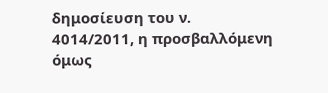δημοσίευση του ν. 4014/2011, η προσβαλλόμενη όμως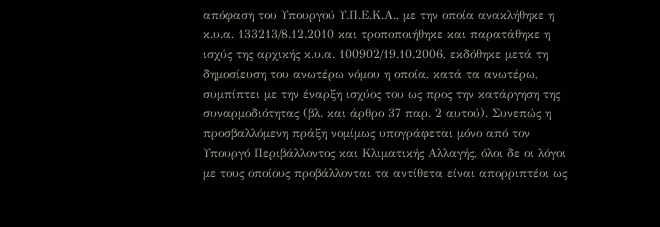απόφαση του Υπουργού Υ.Π.Ε.Κ.Α., με την οποία ανακλήθηκε η κ.υ.α. 133213/8.12.2010 και τροποποιήθηκε και παρατάθηκε η ισχύς της αρχικής κ.υ.α. 100902/19.10.2006, εκδόθηκε μετά τη δημοσίευση του ανωτέρω νόμου η οποία, κατά τα ανωτέρω, συμπίπτει με την έναρξη ισχύος του ως προς την κατάργηση της συναρμοδιότητας (βλ. και άρθρο 37 παρ. 2 αυτού). Συνεπώς η προσβαλλόμενη πράξη νομίμως υπογράφεται μόνο από τον Υπουργό Περιβάλλοντος και Κλιματικής Αλλαγής, όλοι δε οι λόγοι με τους οποίους προβάλλονται τα αντίθετα είναι απορριπτέοι ως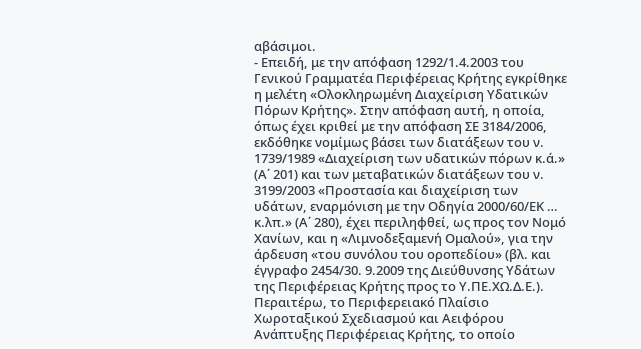αβάσιμοι.
- Επειδή, με την απόφαση 1292/1.4.2003 του Γενικού Γραμματέα Περιφέρειας Κρήτης εγκρίθηκε η μελέτη «Ολοκληρωμένη Διαχείριση Υδατικών Πόρων Κρήτης». Στην απόφαση αυτή, η οποία, όπως έχει κριθεί με την απόφαση ΣΕ 3184/2006, εκδόθηκε νομίμως βάσει των διατάξεων του ν. 1739/1989 «Διαχείριση των υδατικών πόρων κ.ά.» (Α΄ 201) και των μεταβατικών διατάξεων του ν. 3199/2003 «Προστασία και διαχείριση των υδάτων, εναρμόνιση με την Οδηγία 2000/60/ΕΚ … κ.λπ.» (Α΄ 280), έχει περιληφθεί, ως προς τον Νομό Χανίων, και η «Λιμνοδεξαμενή Ομαλού», για την άρδευση «του συνόλου του οροπεδίου» (βλ. και έγγραφο 2454/30. 9.2009 της Διεύθυνσης Υδάτων της Περιφέρειας Κρήτης προς το Υ.ΠΕ.ΧΩ.Δ.Ε.). Περαιτέρω, το Περιφερειακό Πλαίσιο Χωροταξικού Σχεδιασμού και Αειφόρου Ανάπτυξης Περιφέρειας Κρήτης, το οποίο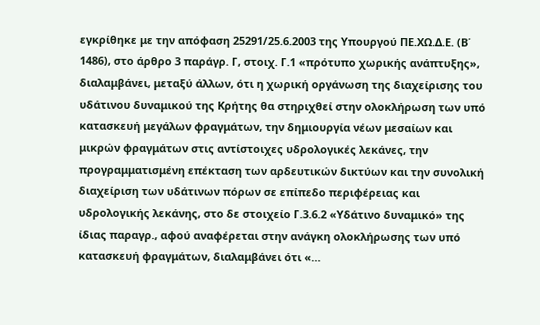εγκρίθηκε με την απόφαση 25291/25.6.2003 της Υπουργού ΠΕ.ΧΩ.Δ.Ε. (Β΄ 1486), στο άρθρο 3 παράγρ. Γ, στοιχ. Γ.1 «πρότυπο χωρικής ανάπτυξης», διαλαμβάνει, μεταξύ άλλων, ότι η χωρική οργάνωση της διαχείρισης του υδάτινου δυναμικού της Κρήτης θα στηριχθεί στην ολοκλήρωση των υπό κατασκευή μεγάλων φραγμάτων, την δημιουργία νέων μεσαίων και μικρών φραγμάτων στις αντίστοιχες υδρολογικές λεκάνες, την προγραμματισμένη επέκταση των αρδευτικών δικτύων και την συνολική διαχείριση των υδάτινων πόρων σε επίπεδο περιφέρειας και υδρολογικής λεκάνης, στο δε στοιχείο Γ.3.6.2 «Υδάτινο δυναμικό» της ίδιας παραγρ., αφού αναφέρεται στην ανάγκη ολοκλήρωσης των υπό κατασκευή φραγμάτων, διαλαμβάνει ότι «…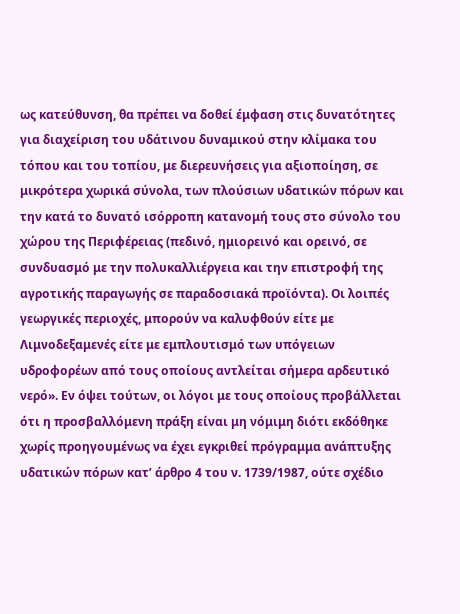ως κατεύθυνση, θα πρέπει να δοθεί έμφαση στις δυνατότητες για διαχείριση του υδάτινου δυναμικού στην κλίμακα του τόπου και του τοπίου, με διερευνήσεις για αξιοποίηση, σε μικρότερα χωρικά σύνολα, των πλούσιων υδατικών πόρων και την κατά το δυνατό ισόρροπη κατανομή τους στο σύνολο του χώρου της Περιφέρειας (πεδινό, ημιορεινό και ορεινό, σε συνδυασμό με την πολυκαλλιέργεια και την επιστροφή της αγροτικής παραγωγής σε παραδοσιακά προϊόντα). Οι λοιπές γεωργικές περιοχές, μπορούν να καλυφθούν είτε με Λιμνοδεξαμενές είτε με εμπλουτισμό των υπόγειων υδροφορέων από τους οποίους αντλείται σήμερα αρδευτικό νερό». Εν όψει τούτων, οι λόγοι με τους οποίους προβάλλεται ότι η προσβαλλόμενη πράξη είναι μη νόμιμη διότι εκδόθηκε χωρίς προηγουμένως να έχει εγκριθεί πρόγραμμα ανάπτυξης υδατικών πόρων κατ’ άρθρο 4 του ν. 1739/1987, ούτε σχέδιο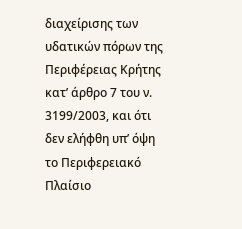διαχείρισης των υδατικών πόρων της Περιφέρειας Κρήτης κατ’ άρθρο 7 του ν. 3199/2003, και ότι δεν ελήφθη υπ’ όψη το Περιφερειακό Πλαίσιο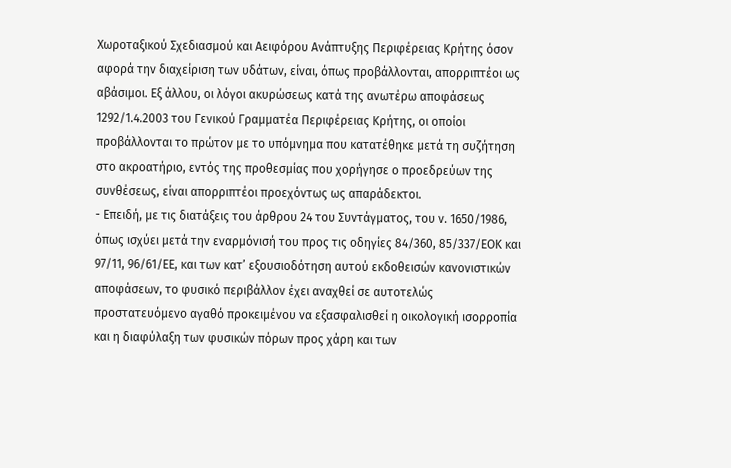Χωροταξικού Σχεδιασμού και Αειφόρου Ανάπτυξης Περιφέρειας Κρήτης όσον αφορά την διαχείριση των υδάτων, είναι, όπως προβάλλονται, απορριπτέοι ως αβάσιμοι. Εξ άλλου, οι λόγοι ακυρώσεως κατά της ανωτέρω αποφάσεως 1292/1.4.2003 του Γενικού Γραμματέα Περιφέρειας Κρήτης, οι οποίοι προβάλλονται το πρώτον με το υπόμνημα που κατατέθηκε μετά τη συζήτηση στο ακροατήριο, εντός της προθεσμίας που χορήγησε ο προεδρεύων της συνθέσεως, είναι απορριπτέοι προεχόντως ως απαράδεκτοι.
- Επειδή, με τις διατάξεις του άρθρου 24 του Συντάγματος, του ν. 1650/1986, όπως ισχύει μετά την εναρμόνισή του προς τις οδηγίες 84/360, 85/337/ΕΟΚ και 97/11, 96/61/ΕΕ, και των κατ’ εξουσιοδότηση αυτού εκδοθεισών κανονιστικών αποφάσεων, το φυσικό περιβάλλον έχει αναχθεί σε αυτοτελώς προστατευόμενο αγαθό προκειμένου να εξασφαλισθεί η οικολογική ισορροπία και η διαφύλαξη των φυσικών πόρων προς χάρη και των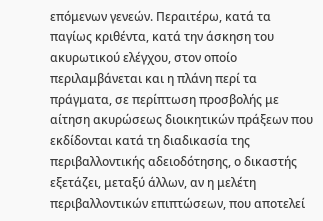επόμενων γενεών. Περαιτέρω, κατά τα παγίως κριθέντα, κατά την άσκηση του ακυρωτικού ελέγχου, στον οποίο περιλαμβάνεται και η πλάνη περί τα πράγματα, σε περίπτωση προσβολής με αίτηση ακυρώσεως διοικητικών πράξεων που εκδίδονται κατά τη διαδικασία της περιβαλλοντικής αδειοδότησης, ο δικαστής εξετάζει, μεταξύ άλλων, αν η μελέτη περιβαλλοντικών επιπτώσεων, που αποτελεί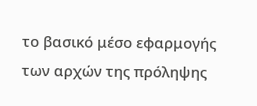το βασικό μέσο εφαρμογής των αρχών της πρόληψης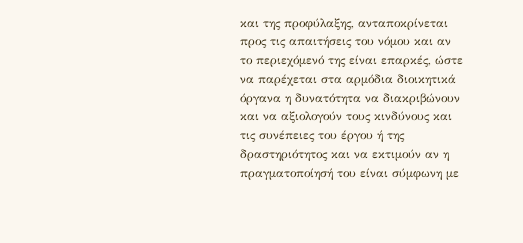και της προφύλαξης, ανταποκρίνεται προς τις απαιτήσεις του νόμου και αν το περιεχόμενό της είναι επαρκές, ώστε να παρέχεται στα αρμόδια διοικητικά όργανα η δυνατότητα να διακριβώνουν και να αξιολογούν τους κινδύνους και τις συνέπειες του έργου ή της δραστηριότητος και να εκτιμούν αν η πραγματοποίησή του είναι σύμφωνη με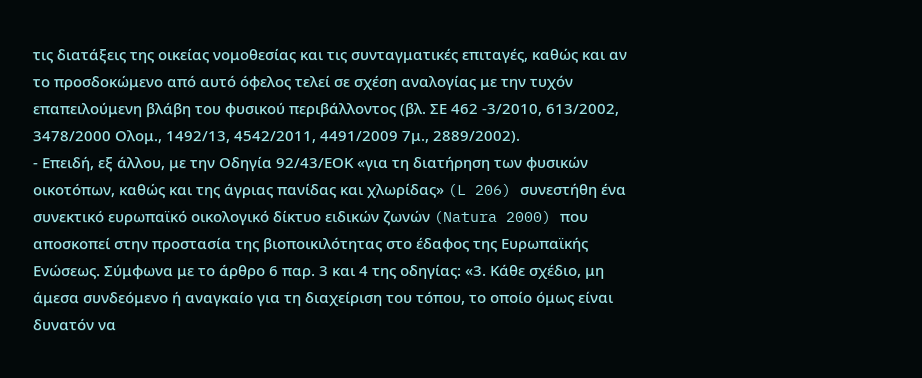τις διατάξεις της οικείας νομοθεσίας και τις συνταγματικές επιταγές, καθώς και αν το προσδοκώμενο από αυτό όφελος τελεί σε σχέση αναλογίας με την τυχόν επαπειλούμενη βλάβη του φυσικού περιβάλλοντος (βλ. ΣΕ 462 -3/2010, 613/2002, 3478/2000 Ολομ., 1492/13, 4542/2011, 4491/2009 7μ., 2889/2002).
- Επειδή, εξ άλλου, με την Οδηγία 92/43/ΕΟΚ «για τη διατήρηση των φυσικών οικοτόπων, καθώς και της άγριας πανίδας και χλωρίδας» (L 206) συνεστήθη ένα συνεκτικό ευρωπαϊκό οικολογικό δίκτυο ειδικών ζωνών (Natura 2000) που αποσκοπεί στην προστασία της βιοποικιλότητας στο έδαφος της Ευρωπαϊκής Ενώσεως. Σύμφωνα με το άρθρο 6 παρ. 3 και 4 της οδηγίας: «3. Κάθε σχέδιο, μη άμεσα συνδεόμενο ή αναγκαίο για τη διαχείριση του τόπου, το οποίο όμως είναι δυνατόν να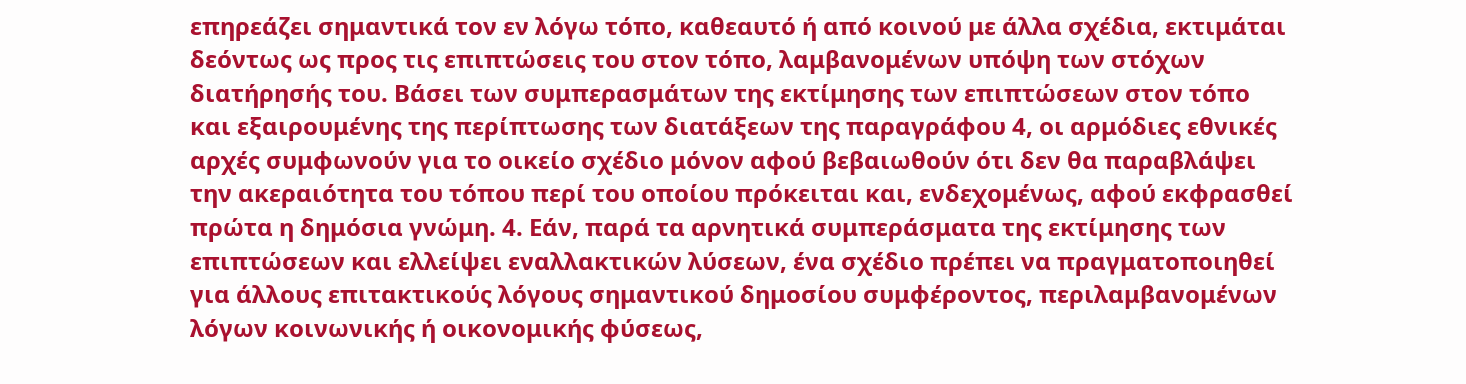επηρεάζει σημαντικά τον εν λόγω τόπο, καθεαυτό ή από κοινού με άλλα σχέδια, εκτιμάται δεόντως ως προς τις επιπτώσεις του στον τόπο, λαμβανομένων υπόψη των στόχων διατήρησής του. Βάσει των συμπερασμάτων της εκτίμησης των επιπτώσεων στον τόπο και εξαιρουμένης της περίπτωσης των διατάξεων της παραγράφου 4, οι αρμόδιες εθνικές αρχές συμφωνούν για το οικείο σχέδιο μόνον αφού βεβαιωθούν ότι δεν θα παραβλάψει την ακεραιότητα του τόπου περί του οποίου πρόκειται και, ενδεχομένως, αφού εκφρασθεί πρώτα η δημόσια γνώμη. 4. Εάν, παρά τα αρνητικά συμπεράσματα της εκτίμησης των επιπτώσεων και ελλείψει εναλλακτικών λύσεων, ένα σχέδιο πρέπει να πραγματοποιηθεί για άλλους επιτακτικούς λόγους σημαντικού δημοσίου συμφέροντος, περιλαμβανομένων λόγων κοινωνικής ή οικονομικής φύσεως,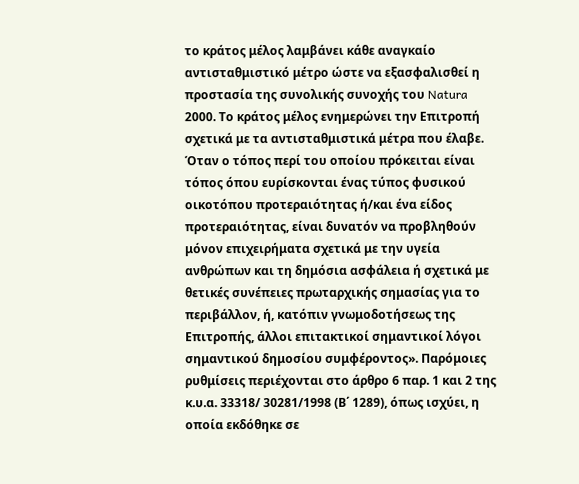το κράτος μέλος λαμβάνει κάθε αναγκαίο αντισταθμιστικό μέτρο ώστε να εξασφαλισθεί η προστασία της συνολικής συνοχής του Natura 2000. Το κράτος μέλος ενημερώνει την Επιτροπή σχετικά με τα αντισταθμιστικά μέτρα που έλαβε. Όταν ο τόπος περί του οποίου πρόκειται είναι τόπος όπου ευρίσκονται ένας τύπος φυσικού οικοτόπου προτεραιότητας ή/και ένα είδος προτεραιότητας, είναι δυνατόν να προβληθούν μόνον επιχειρήματα σχετικά με την υγεία ανθρώπων και τη δημόσια ασφάλεια ή σχετικά με θετικές συνέπειες πρωταρχικής σημασίας για το περιβάλλον, ή, κατόπιν γνωμοδοτήσεως της Επιτροπής, άλλοι επιτακτικοί σημαντικοί λόγοι σημαντικού δημοσίου συμφέροντος». Παρόμοιες ρυθμίσεις περιέχονται στο άρθρο 6 παρ. 1 και 2 της κ.υ.α. 33318/ 30281/1998 (Β΄ 1289), όπως ισχύει, η οποία εκδόθηκε σε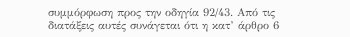συμμόρφωση προς την οδηγία 92/43. Από τις διατάξεις αυτές συνάγεται ότι η κατ’ άρθρο 6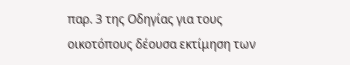παρ. 3 της Οδηγίας για τους οικοτόπους δέουσα εκτίμηση των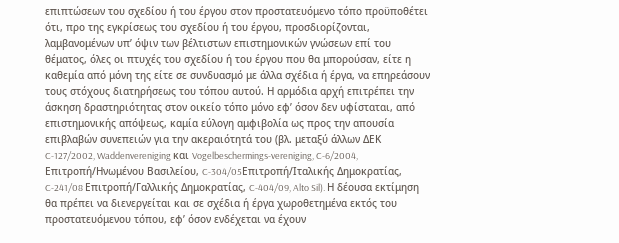επιπτώσεων του σχεδίου ή του έργου στον προστατευόμενο τόπο προϋποθέτει ότι, προ της εγκρίσεως του σχεδίου ή του έργου, προσδιορίζονται, λαμβανομένων υπ’ όψιν των βέλτιστων επιστημονικών γνώσεων επί του θέματος, όλες οι πτυχές του σχεδίου ή του έργου που θα μπορούσαν, είτε η καθεμία από μόνη της είτε σε συνδυασμό με άλλα σχέδια ή έργα, να επηρεάσουν τους στόχους διατηρήσεως του τόπου αυτού. Η αρμόδια αρχή επιτρέπει την άσκηση δραστηριότητας στον οικείο τόπο μόνο εφ’ όσον δεν υφίσταται, από επιστημονικής απόψεως, καμία εύλογη αμφιβολία ως προς την απουσία επιβλαβών συνεπειών για την ακεραιότητά του (βλ. μεταξύ άλλων ΔΕΚ C-127/2002, Waddenvereniging και Vogelbeschermings-vereniging, C-6/2004, Επιτροπή/Ηνωμένου Βασιλείου, C-304/05Επιτροπή/Ιταλικής Δημοκρατίας, C-241/08 Επιτροπή/Γαλλικής Δημοκρατίας, C-404/09, Alto Sil). Η δέουσα εκτίμηση θα πρέπει να διενεργείται και σε σχέδια ή έργα χωροθετημένα εκτός του προστατευόμενου τόπου, εφ’ όσον ενδέχεται να έχουν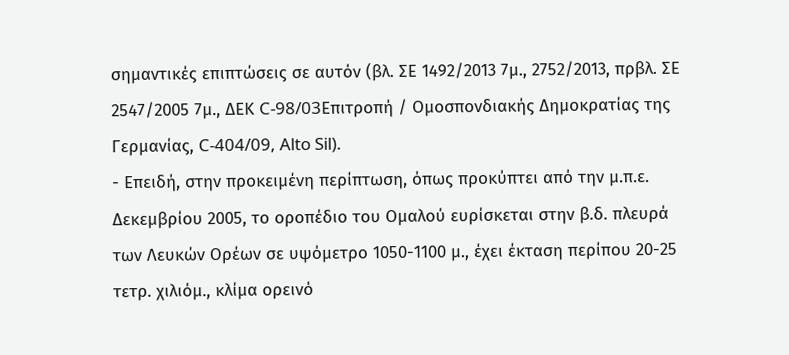σημαντικές επιπτώσεις σε αυτόν (βλ. ΣΕ 1492/2013 7μ., 2752/2013, πρβλ. ΣΕ 2547/2005 7μ., ΔΕΚ C-98/03Επιτροπή / Ομοσπονδιακής Δημοκρατίας της Γερμανίας, C-404/09, Alto Sil).
- Επειδή, στην προκειμένη περίπτωση, όπως προκύπτει από την μ.π.ε. Δεκεμβρίου 2005, το οροπέδιο του Ομαλού ευρίσκεται στην β.δ. πλευρά των Λευκών Ορέων σε υψόμετρο 1050-1100 μ., έχει έκταση περίπου 20-25 τετρ. χιλιόμ., κλίμα ορεινό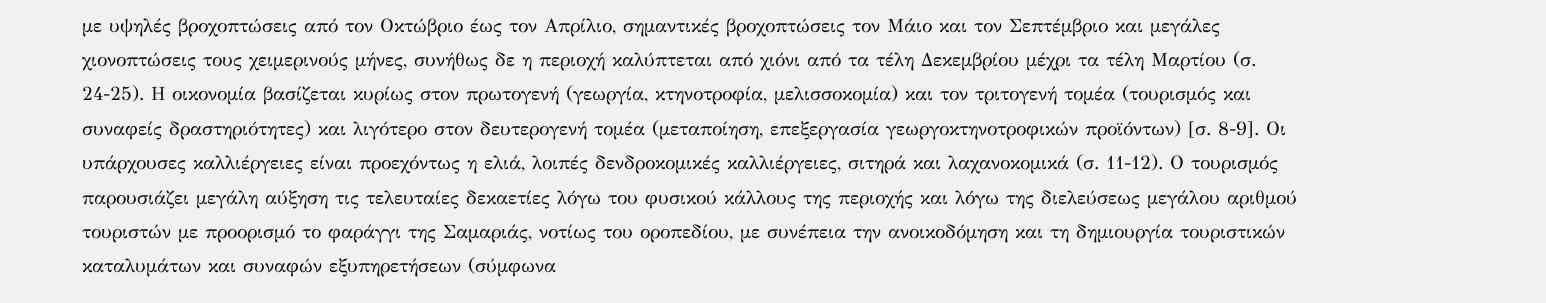με υψηλές βροχοπτώσεις από τον Οκτώβριο έως τον Απρίλιο, σημαντικές βροχοπτώσεις τον Μάιο και τον Σεπτέμβριο και μεγάλες χιονοπτώσεις τους χειμερινούς μήνες, συνήθως δε η περιοχή καλύπτεται από χιόνι από τα τέλη Δεκεμβρίου μέχρι τα τέλη Μαρτίου (σ. 24-25). Η οικονομία βασίζεται κυρίως στον πρωτογενή (γεωργία, κτηνοτροφία, μελισσοκομία) και τον τριτογενή τομέα (τουρισμός και συναφείς δραστηριότητες) και λιγότερο στον δευτερογενή τομέα (μεταποίηση, επεξεργασία γεωργοκτηνοτροφικών προϊόντων) [σ. 8-9]. Οι υπάρχουσες καλλιέργειες είναι προεχόντως η ελιά, λοιπές δενδροκομικές καλλιέργειες, σιτηρά και λαχανοκομικά (σ. 11-12). Ο τουρισμός παρουσιάζει μεγάλη αύξηση τις τελευταίες δεκαετίες λόγω του φυσικού κάλλους της περιοχής και λόγω της διελεύσεως μεγάλου αριθμού τουριστών με προορισμό το φαράγγι της Σαμαριάς, νοτίως του οροπεδίου, με συνέπεια την ανοικοδόμηση και τη δημιουργία τουριστικών καταλυμάτων και συναφών εξυπηρετήσεων (σύμφωνα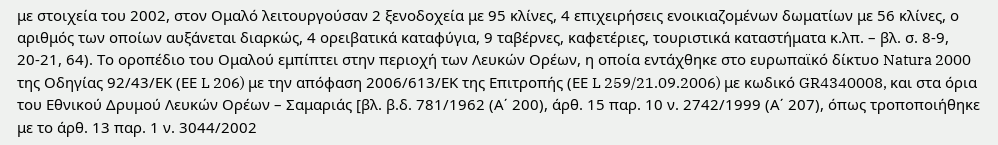με στοιχεία του 2002, στον Ομαλό λειτουργούσαν 2 ξενοδοχεία με 95 κλίνες, 4 επιχειρήσεις ενοικιαζομένων δωματίων με 56 κλίνες, ο αριθμός των οποίων αυξάνεται διαρκώς, 4 ορειβατικά καταφύγια, 9 ταβέρνες, καφετέριες, τουριστικά καταστήματα κ.λπ. – βλ. σ. 8-9, 20-21, 64). Το οροπέδιο του Ομαλού εμπίπτει στην περιοχή των Λευκών Ορέων, η οποία εντάχθηκε στο ευρωπαϊκό δίκτυο Natura 2000 της Οδηγίας 92/43/ΕΚ (ΕΕ L 206) με την απόφαση 2006/613/ΕΚ της Επιτροπής (ΕΕ L 259/21.09.2006) με κωδικό GR4340008, και στα όρια του Εθνικού Δρυμού Λευκών Ορέων – Σαμαριάς [βλ. β.δ. 781/1962 (Α΄ 200), άρθ. 15 παρ. 10 ν. 2742/1999 (Α΄ 207), όπως τροποποιήθηκε με το άρθ. 13 παρ. 1 ν. 3044/2002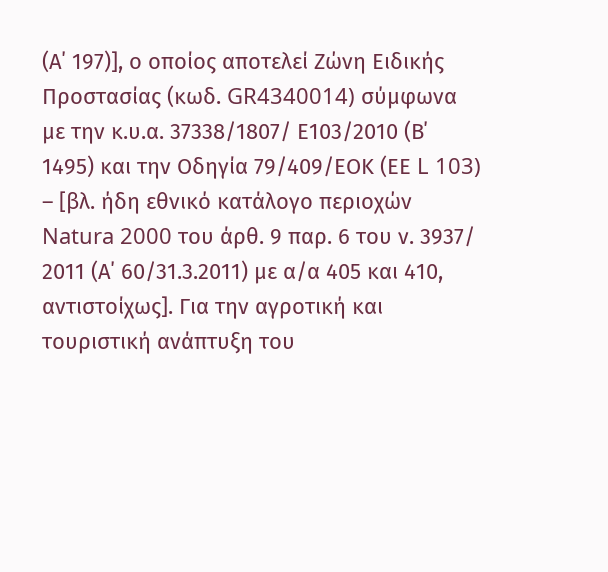(Α΄ 197)], ο οποίος αποτελεί Ζώνη Ειδικής Προστασίας (κωδ. GR4340014) σύμφωνα με την κ.υ.α. 37338/1807/ Ε103/2010 (Β΄ 1495) και την Οδηγία 79/409/ΕΟΚ (ΕΕ L 103) – [βλ. ήδη εθνικό κατάλογο περιοχών Natura 2000 του άρθ. 9 παρ. 6 του ν. 3937/ 2011 (Α΄ 60/31.3.2011) με α/α 405 και 410, αντιστοίχως]. Για την αγροτική και τουριστική ανάπτυξη του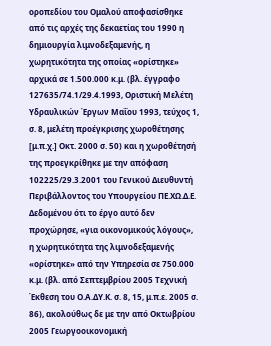οροπεδίου του Ομαλού αποφασίσθηκε από τις αρχές της δεκαετίας του 1990 η δημιουργία λιμνοδεξαμενής, η χωρητικότητα της οποίας «ορίστηκε» αρχικά σε 1.500.000 κ.μ. (βλ. έγγραφο 127635/74.1/29.4.1993, Οριστική Μελέτη Υδραυλικών Έργων Μαΐου 1993, τεύχος 1, σ. 8, μελέτη προέγκρισης χωροθέτησης [μ.π.χ.] Οκτ. 2000 σ. 50) και η χωροθέτησή της προεγκρίθηκε με την απόφαση 102225/29.3.2001 του Γενικού Διευθυντή Περιβάλλοντος του Υπουργείου ΠΕ.ΧΩ.Δ.Ε. Δεδομένου ότι το έργο αυτό δεν προχώρησε, «για οικονομικούς λόγους», η χωρητικότητα της λιμνοδεξαμενής «ορίστηκε» από την Υπηρεσία σε 750.000 κ.μ. (βλ. από Σεπτεμβρίου 2005 Τεχνική Έκθεση του Ο.Α.ΔΥ.Κ. σ. 8, 15, μ.π.ε. 2005 σ. 86), ακολούθως δε με την από Οκτωβρίου 2005 Γεωργοοικονομική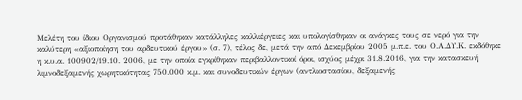Μελέτη του ίδιου Οργανισμού προτάθηκαν κατάλληλες καλλιέργειες και υπολογίσθηκαν οι ανάγκες τους σε νερό για την καλύτερη «αξιοποίηση του αρδευτικού έργου» (σ. 7), τέλος δε, μετά την από Δεκεμβρίου 2005 μ.π.ε. του Ο.Α.ΔΥ.Κ. εκδόθηκε η κ.υ.α. 100902/19.10. 2006, με την οποία εγκρίθηκαν περιβαλλοντικοί όροι, ισχύος μέχρι 31.8.2016, για την κατασκευή λιμνοδεξαμενής χωρητικότητας 750.000 κ.μ. και συνοδευτικών έργων (αντλιοστασίου, δεξαμενής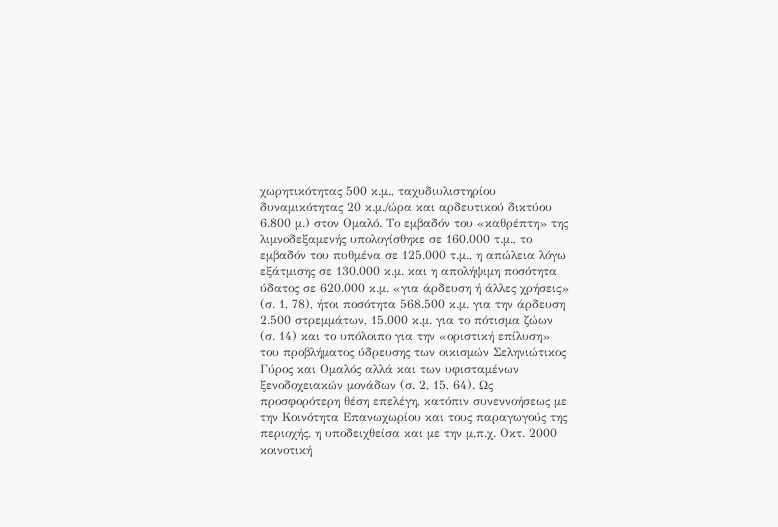χωρητικότητας 500 κ.μ., ταχυδιυλιστηρίου δυναμικότητας 20 κ.μ./ώρα και αρδευτικού δικτύου 6.800 μ.) στον Ομαλό. Το εμβαδόν του «καθρέπτη» της λιμνοδεξαμενής υπολογίσθηκε σε 160.000 τ.μ., το εμβαδόν του πυθμένα σε 125.000 τ.μ., η απώλεια λόγω εξάτμισης σε 130.000 κ.μ. και η απολήψιμη ποσότητα ύδατος σε 620.000 κ.μ. «για άρδευση ή άλλες χρήσεις» (σ. 1, 78), ήτοι ποσότητα 568.500 κ.μ. για την άρδευση 2.500 στρεμμάτων, 15.000 κ.μ. για το πότισμα ζώων (σ. 14) και το υπόλοιπο για την «οριστική επίλυση» του προβλήματος ύδρευσης των οικισμών Σεληνιώτικος Γύρος και Ομαλός αλλά και των υφισταμένων ξενοδοχειακών μονάδων (σ. 2, 15, 64). Ως προσφορότερη θέση επελέγη, κατόπιν συνεννοήσεως με την Κοινότητα Επανωχωρίου και τους παραγωγούς της περιοχής, η υποδειχθείσα και με την μ.π.χ. Οκτ. 2000 κοινοτική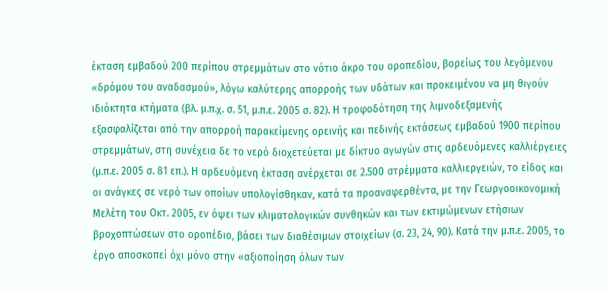έκταση εμβαδού 200 περίπου στρεμμάτων στο νότιο άκρο του οροπεδίου, βορείως του λεγόμενου «δρόμου του αναδασμού», λόγω καλύτερης απορροής των υδάτων και προκειμένου να μη θιγούν ιδιόκτητα κτήματα (βλ. μ.π.χ. σ. 51, μ.π.ε. 2005 σ. 82). Η τροφοδότηση της λιμνοδεξαμενής εξασφαλίζεται από την απορροή παρακείμενης ορεινής και πεδινής εκτάσεως εμβαδού 1900 περίπου στρεμμάτων, στη συνέχεια δε το νερό διοχετεύεται με δίκτυο αγωγών στις αρδευόμενες καλλιέργειες (μ.π.ε. 2005 σ. 81 επ.). Η αρδευόμενη έκταση ανέρχεται σε 2.500 στρέμματα καλλιεργειών, το είδος και οι ανάγκες σε νερό των οποίων υπολογίσθηκαν, κατά τα προαναφερθέντα, με την Γεωργοοικονομική Μελέτη του Οκτ. 2005, εν όψει των κλιματολογικών συνθηκών και των εκτιμώμενων ετήσιων βροχοπτώσεων στο οροπέδιο, βάσει των διαθέσιμων στοιχείων (σ. 23, 24, 90). Κατά την μ.π.ε. 2005, το έργο αποσκοπεί όχι μόνο στην «αξιοποίηση όλων των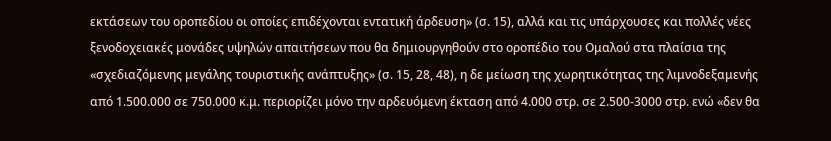εκτάσεων του οροπεδίου οι οποίες επιδέχονται εντατική άρδευση» (σ. 15), αλλά και τις υπάρχουσες και πολλές νέες ξενοδοχειακές μονάδες υψηλών απαιτήσεων που θα δημιουργηθούν στο οροπέδιο του Ομαλού στα πλαίσια της «σχεδιαζόμενης μεγάλης τουριστικής ανάπτυξης» (σ. 15, 28, 48), η δε μείωση της χωρητικότητας της λιμνοδεξαμενής από 1.500.000 σε 750.000 κ.μ. περιορίζει μόνο την αρδευόμενη έκταση από 4.000 στρ. σε 2.500-3000 στρ. ενώ «δεν θα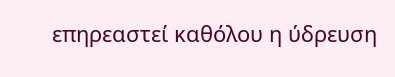επηρεαστεί καθόλου η ύδρευση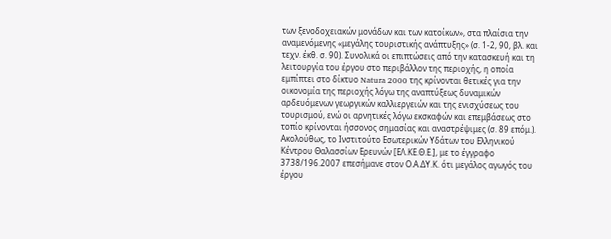των ξενοδοχειακών μονάδων και των κατοίκων», στα πλαίσια την αναμενόμενης «μεγάλης τουριστικής ανάπτυξης» (σ. 1-2, 90, βλ. και τεχν. έκθ. σ. 90). Συνολικά οι επιπτώσεις από την κατασκευή και τη λειτουργία του έργου στο περιβάλλον της περιοχής, η οποία εμπίπτει στο δίκτυο Natura 2000 της κρίνονται θετικές για την οικονομία της περιοχής λόγω της αναπτύξεως δυναμικών αρδευόμενων γεωργικών καλλιεργειών και της ενισχύσεως του τουρισμού, ενώ οι αρνητικές λόγω εκσκαφών και επεμβάσεως στο τοπίο κρίνονται ήσσονος σημασίας και αναστρέψιμες (σ. 89 επόμ.). Ακολούθως, το Ινστιτούτο Εσωτερικών Υδάτων του Ελληνικού Κέντρου Θαλασσίων Ερευνών [ΕΛ.ΚΕ.Θ.Ε.], με το έγγραφο 3738/196.2007 επεσήμανε στον Ο.Α.ΔΥ.Κ. ότι μεγάλος αγωγός του έργου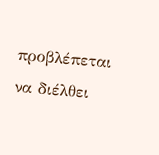προβλέπεται να διέλθει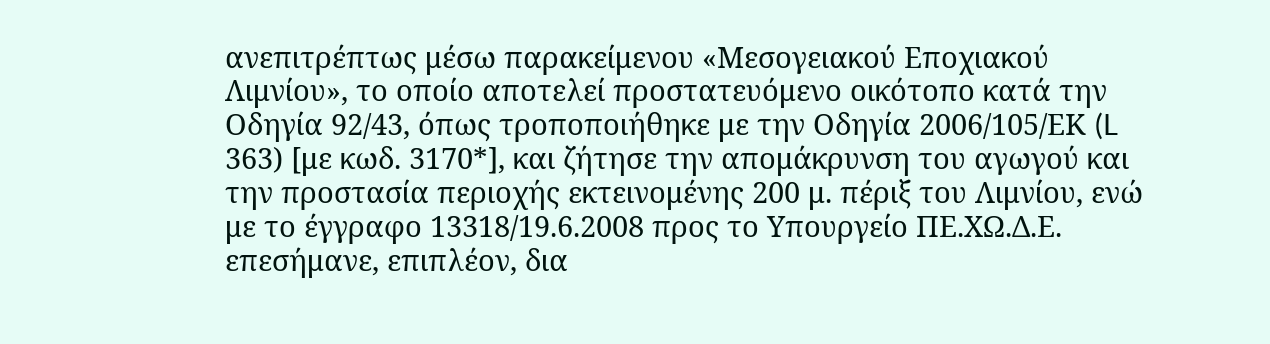ανεπιτρέπτως μέσω παρακείμενου «Μεσογειακού Εποχιακού Λιμνίου», το οποίο αποτελεί προστατευόμενο οικότοπο κατά την Οδηγία 92/43, όπως τροποποιήθηκε με την Οδηγία 2006/105/ΕΚ (L 363) [με κωδ. 3170*], και ζήτησε την απομάκρυνση του αγωγού και την προστασία περιοχής εκτεινομένης 200 μ. πέριξ του Λιμνίου, ενώ με το έγγραφο 13318/19.6.2008 προς το Υπουργείο ΠΕ.ΧΩ.Δ.Ε. επεσήμανε, επιπλέον, δια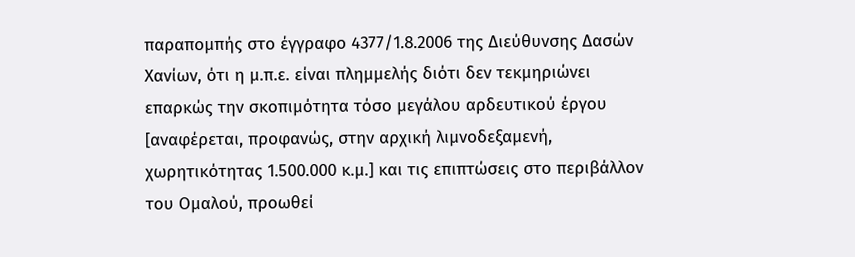παραπομπής στο έγγραφο 4377/1.8.2006 της Διεύθυνσης Δασών Χανίων, ότι η μ.π.ε. είναι πλημμελής διότι δεν τεκμηριώνει επαρκώς την σκοπιμότητα τόσο μεγάλου αρδευτικού έργου [αναφέρεται, προφανώς, στην αρχική λιμνοδεξαμενή, χωρητικότητας 1.500.000 κ.μ.] και τις επιπτώσεις στο περιβάλλον του Ομαλού, προωθεί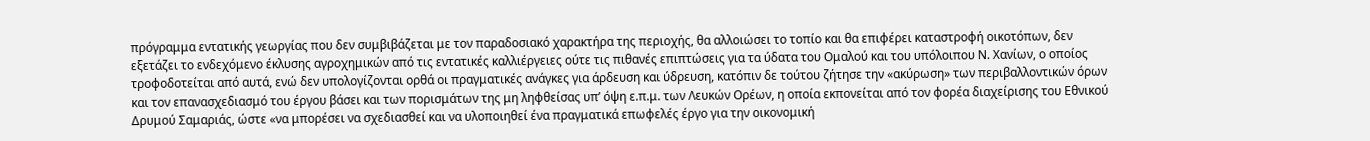πρόγραμμα εντατικής γεωργίας που δεν συμβιβάζεται με τον παραδοσιακό χαρακτήρα της περιοχής, θα αλλοιώσει το τοπίο και θα επιφέρει καταστροφή οικοτόπων, δεν εξετάζει το ενδεχόμενο έκλυσης αγροχημικών από τις εντατικές καλλιέργειες ούτε τις πιθανές επιπτώσεις για τα ύδατα του Ομαλού και του υπόλοιπου Ν. Χανίων, ο οποίος τροφοδοτείται από αυτά, ενώ δεν υπολογίζονται ορθά οι πραγματικές ανάγκες για άρδευση και ύδρευση, κατόπιν δε τούτου ζήτησε την «ακύρωση» των περιβαλλοντικών όρων και τον επανασχεδιασμό του έργου βάσει και των πορισμάτων της μη ληφθείσας υπ’ όψη ε.π.μ. των Λευκών Ορέων, η οποία εκπονείται από τον φορέα διαχείρισης του Εθνικού Δρυμού Σαμαριάς, ώστε «να μπορέσει να σχεδιασθεί και να υλοποιηθεί ένα πραγματικά επωφελές έργο για την οικονομική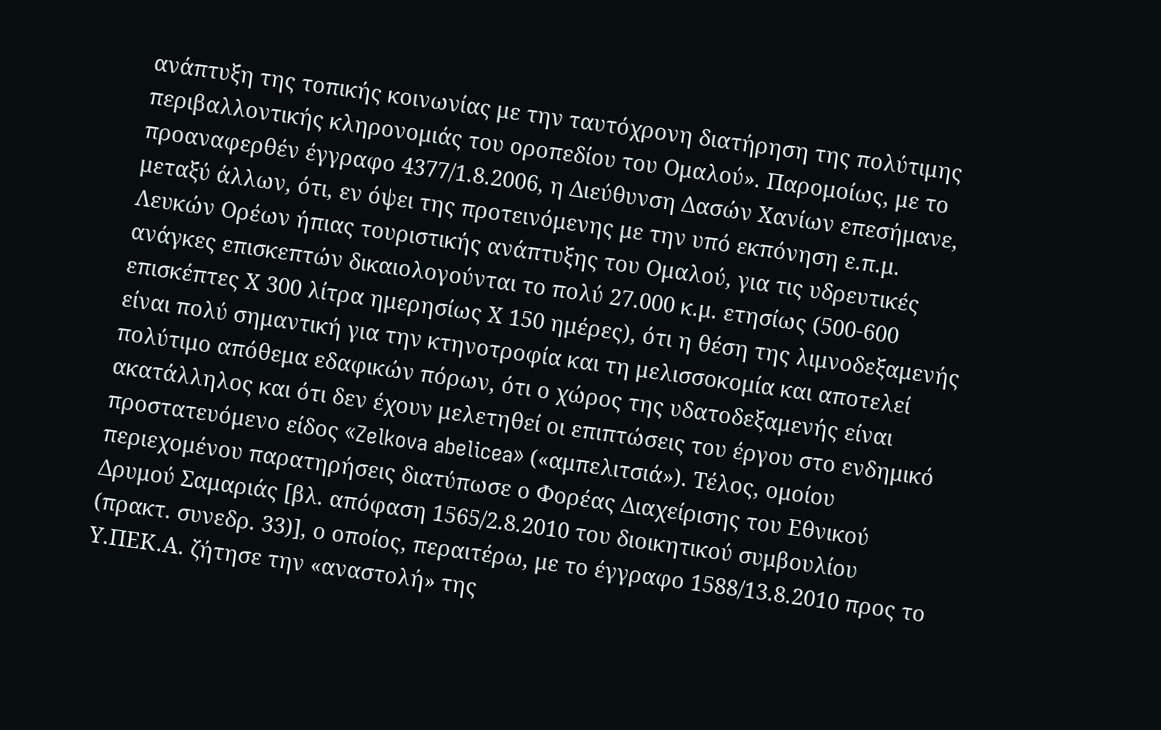ανάπτυξη της τοπικής κοινωνίας με την ταυτόχρονη διατήρηση της πολύτιμης περιβαλλοντικής κληρονομιάς του οροπεδίου του Ομαλού». Παρομοίως, με το προαναφερθέν έγγραφο 4377/1.8.2006, η Διεύθυνση Δασών Χανίων επεσήμανε, μεταξύ άλλων, ότι, εν όψει της προτεινόμενης με την υπό εκπόνηση ε.π.μ. Λευκών Ορέων ήπιας τουριστικής ανάπτυξης του Ομαλού, για τις υδρευτικές ανάγκες επισκεπτών δικαιολογούνται το πολύ 27.000 κ.μ. ετησίως (500-600 επισκέπτες Χ 300 λίτρα ημερησίως Χ 150 ημέρες), ότι η θέση της λιμνοδεξαμενής είναι πολύ σημαντική για την κτηνοτροφία και τη μελισσοκομία και αποτελεί πολύτιμο απόθεμα εδαφικών πόρων, ότι ο χώρος της υδατοδεξαμενής είναι ακατάλληλος και ότι δεν έχουν μελετηθεί οι επιπτώσεις του έργου στο ενδημικό προστατευόμενο είδος «Zelkova abelicea» («αμπελιτσιά»). Τέλος, ομοίου περιεχομένου παρατηρήσεις διατύπωσε ο Φορέας Διαχείρισης του Εθνικού Δρυμού Σαμαριάς [βλ. απόφαση 1565/2.8.2010 του διοικητικού συμβουλίου (πρακτ. συνεδρ. 33)], ο οποίος, περαιτέρω, με το έγγραφο 1588/13.8.2010 προς το Υ.ΠΕΚ.Α. ζήτησε την «αναστολή» της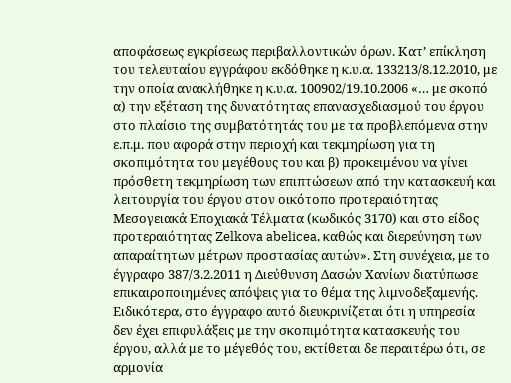αποφάσεως εγκρίσεως περιβαλλοντικών όρων. Κατ’ επίκληση του τελευταίου εγγράφου εκδόθηκε η κ.υ.α. 133213/8.12.2010, με την οποία ανακλήθηκε η κ.υ.α. 100902/19.10.2006 «… με σκοπό α) την εξέταση της δυνατότητας επανασχεδιασμού του έργου στο πλαίσιο της συμβατότητάς του με τα προβλεπόμενα στην ε.π.μ. που αφορά στην περιοχή και τεκμηρίωση για τη σκοπιμότητα του μεγέθους του και β) προκειμένου να γίνει πρόσθετη τεκμηρίωση των επιπτώσεων από την κατασκευή και λειτουργία του έργου στον οικότοπο προτεραιότητας Μεσογειακά Εποχιακά Τέλματα (κωδικός 3170) και στο είδος προτεραιότητας Zelkova abelicea, καθώς και διερεύνηση των απαραίτητων μέτρων προστασίας αυτών». Στη συνέχεια, με το έγγραφο 387/3.2.2011 η Διεύθυνση Δασών Χανίων διατύπωσε επικαιροποιημένες απόψεις για το θέμα της λιμνοδεξαμενής. Ειδικότερα, στο έγγραφο αυτό διευκρινίζεται ότι η υπηρεσία δεν έχει επιφυλάξεις με την σκοπιμότητα κατασκευής του έργου, αλλά με το μέγεθός του, εκτίθεται δε περαιτέρω ότι, σε αρμονία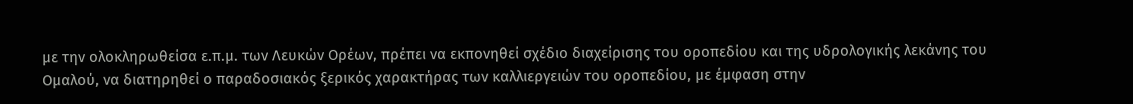με την ολοκληρωθείσα ε.π.μ. των Λευκών Ορέων, πρέπει να εκπονηθεί σχέδιο διαχείρισης του οροπεδίου και της υδρολογικής λεκάνης του Ομαλού, να διατηρηθεί ο παραδοσιακός ξερικός χαρακτήρας των καλλιεργειών του οροπεδίου, με έμφαση στην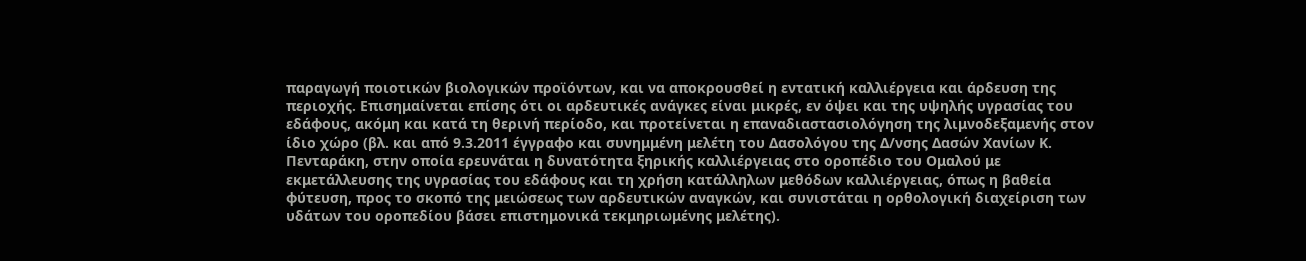παραγωγή ποιοτικών βιολογικών προϊόντων, και να αποκρουσθεί η εντατική καλλιέργεια και άρδευση της περιοχής. Επισημαίνεται επίσης ότι οι αρδευτικές ανάγκες είναι μικρές, εν όψει και της υψηλής υγρασίας του εδάφους, ακόμη και κατά τη θερινή περίοδο, και προτείνεται η επαναδιαστασιολόγηση της λιμνοδεξαμενής στον ίδιο χώρο (βλ. και από 9.3.2011 έγγραφο και συνημμένη μελέτη του Δασολόγου της Δ/νσης Δασών Χανίων Κ. Πενταράκη, στην οποία ερευνάται η δυνατότητα ξηρικής καλλιέργειας στο οροπέδιο του Ομαλού με εκμετάλλευσης της υγρασίας του εδάφους και τη χρήση κατάλληλων μεθόδων καλλιέργειας, όπως η βαθεία φύτευση, προς το σκοπό της μειώσεως των αρδευτικών αναγκών, και συνιστάται η ορθολογική διαχείριση των υδάτων του οροπεδίου βάσει επιστημονικά τεκμηριωμένης μελέτης).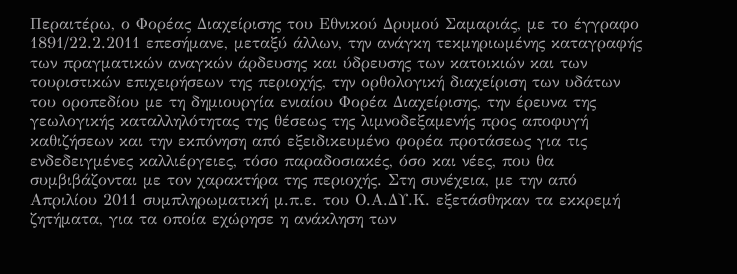Περαιτέρω, ο Φορέας Διαχείρισης του Εθνικού Δρυμού Σαμαριάς, με το έγγραφο 1891/22.2.2011 επεσήμανε, μεταξύ άλλων, την ανάγκη τεκμηριωμένης καταγραφής των πραγματικών αναγκών άρδευσης και ύδρευσης των κατοικιών και των τουριστικών επιχειρήσεων της περιοχής, την ορθολογική διαχείριση των υδάτων του οροπεδίου με τη δημιουργία ενιαίου Φορέα Διαχείρισης, την έρευνα της γεωλογικής καταλληλότητας της θέσεως της λιμνοδεξαμενής προς αποφυγή καθιζήσεων και την εκπόνηση από εξειδικευμένο φορέα προτάσεως για τις ενδεδειγμένες καλλιέργειες, τόσο παραδοσιακές, όσο και νέες, που θα συμβιβάζονται με τον χαρακτήρα της περιοχής. Στη συνέχεια, με την από Απριλίου 2011 συμπληρωματική μ.π.ε. του Ο.Α.ΔΥ.Κ. εξετάσθηκαν τα εκκρεμή ζητήματα, για τα οποία εχώρησε η ανάκληση των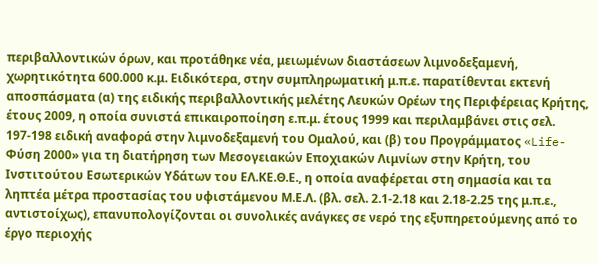περιβαλλοντικών όρων, και προτάθηκε νέα, μειωμένων διαστάσεων λιμνοδεξαμενή, χωρητικότητα 600.000 κ.μ. Ειδικότερα, στην συμπληρωματική μ.π.ε. παρατίθενται εκτενή αποσπάσματα (α) της ειδικής περιβαλλοντικής μελέτης Λευκών Ορέων της Περιφέρειας Κρήτης, έτους 2009, η οποία συνιστά επικαιροποίηση ε.π.μ. έτους 1999 και περιλαμβάνει στις σελ. 197-198 ειδική αναφορά στην λιμνοδεξαμενή του Ομαλού, και (β) του Προγράμματος «Life-Φύση 2000» για τη διατήρηση των Μεσογειακών Εποχιακών Λιμνίων στην Κρήτη, του Ινστιτούτου Εσωτερικών Υδάτων του ΕΛ.ΚΕ.Θ.Ε., η οποία αναφέρεται στη σημασία και τα ληπτέα μέτρα προστασίας του υφιστάμενου Μ.Ε.Λ. (βλ. σελ. 2.1-2.18 και 2.18-2.25 της μ.π.ε., αντιστοίχως), επανυπολογίζονται οι συνολικές ανάγκες σε νερό της εξυπηρετούμενης από το έργο περιοχής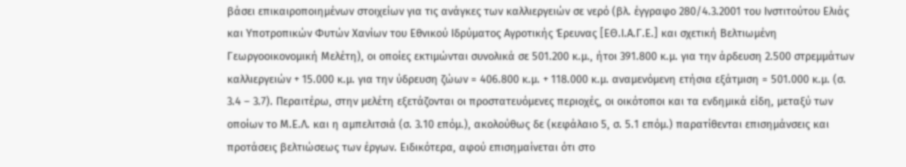βάσει επικαιροποιημένων στοιχείων για τις ανάγκες των καλλιεργειών σε νερό (βλ. έγγραφο 280/4.3.2001 του Ινστιτούτου Ελιάς και Υποτροπικών Φυτών Χανίων του Εθνικού Ιδρύματος Αγροτικής Έρευνας [ΕΘ.Ι.Α.Γ.Ε.] και σχετική Βελτιωμένη Γεωργοοικονομική Μελέτη), οι οποίες εκτιμώνται συνολικά σε 501.200 κ.μ., ήτοι 391.800 κ.μ. για την άρδευση 2.500 στρεμμάτων καλλιεργειών + 15.000 κ.μ. για την ύδρευση ζώων = 406.800 κ.μ. + 118.000 κ.μ. αναμενόμενη ετήσια εξάτμιση = 501.000 κ.μ. (σ. 3.4 – 3.7). Περαιτέρω, στην μελέτη εξετάζονται οι προστατευόμενες περιοχές, οι οικότοποι και τα ενδημικά είδη, μεταξύ των οποίων το Μ.Ε.Λ. και η αμπελιτσιά (σ. 3.10 επόμ.), ακολούθως δε (κεφάλαιο 5, σ. 5.1 επόμ.) παρατίθενται επισημάνσεις και προτάσεις βελτιώσεως των έργων. Ειδικότερα, αφού επισημαίνεται ότι στο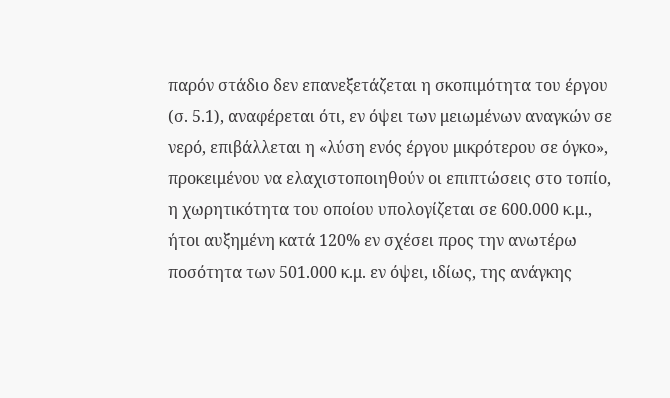παρόν στάδιο δεν επανεξετάζεται η σκοπιμότητα του έργου (σ. 5.1), αναφέρεται ότι, εν όψει των μειωμένων αναγκών σε νερό, επιβάλλεται η «λύση ενός έργου μικρότερου σε όγκο», προκειμένου να ελαχιστοποιηθούν οι επιπτώσεις στο τοπίο, η χωρητικότητα του οποίου υπολογίζεται σε 600.000 κ.μ., ήτοι αυξημένη κατά 120% εν σχέσει προς την ανωτέρω ποσότητα των 501.000 κ.μ. εν όψει, ιδίως, της ανάγκης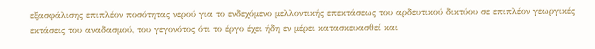εξασφάλισης επιπλέον ποσότητας νερού για το ενδεχόμενο μελλοντικής επεκτάσεως του αρδευτικού δικτύου σε επιπλέον γεωργικές εκτάσεις του αναδασμού, του γεγονότος ότι το έργο έχει ήδη εν μέρει κατασκευασθεί και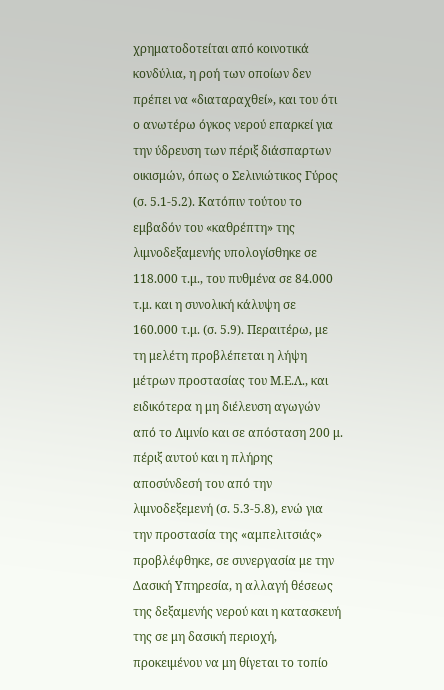χρηματοδοτείται από κοινοτικά κονδύλια, η ροή των οποίων δεν πρέπει να «διαταραχθεί», και του ότι ο ανωτέρω όγκος νερού επαρκεί για την ύδρευση των πέριξ διάσπαρτων οικισμών, όπως ο Σελινιώτικος Γύρος (σ. 5.1-5.2). Κατόπιν τούτου το εμβαδόν του «καθρέπτη» της λιμνοδεξαμενής υπολογίσθηκε σε 118.000 τ.μ., του πυθμένα σε 84.000 τ.μ. και η συνολική κάλυψη σε 160.000 τ.μ. (σ. 5.9). Περαιτέρω, με τη μελέτη προβλέπεται η λήψη μέτρων προστασίας του Μ.Ε.Λ., και ειδικότερα η μη διέλευση αγωγών από το Λιμνίο και σε απόσταση 200 μ. πέριξ αυτού και η πλήρης αποσύνδεσή του από την λιμνοδεξεμενή (σ. 5.3-5.8), ενώ για την προστασία της «αμπελιτσιάς» προβλέφθηκε, σε συνεργασία με την Δασική Υπηρεσία, η αλλαγή θέσεως της δεξαμενής νερού και η κατασκευή της σε μη δασική περιοχή, προκειμένου να μη θίγεται το τοπίο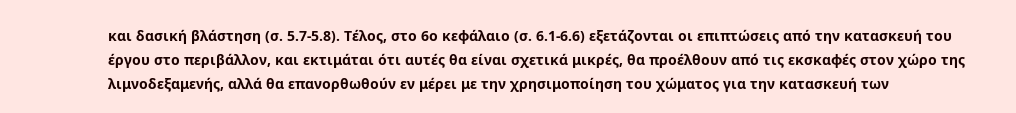και δασική βλάστηση (σ. 5.7-5.8). Τέλος, στο 6ο κεφάλαιο (σ. 6.1-6.6) εξετάζονται οι επιπτώσεις από την κατασκευή του έργου στο περιβάλλον, και εκτιμάται ότι αυτές θα είναι σχετικά μικρές, θα προέλθουν από τις εκσκαφές στον χώρο της λιμνοδεξαμενής, αλλά θα επανορθωθούν εν μέρει με την χρησιμοποίηση του χώματος για την κατασκευή των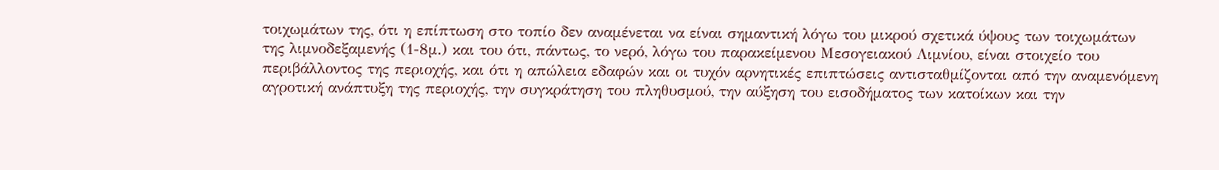τοιχωμάτων της, ότι η επίπτωση στο τοπίο δεν αναμένεται να είναι σημαντική λόγω του μικρού σχετικά ύψους των τοιχωμάτων της λιμνοδεξαμενής (1-8μ.) και του ότι, πάντως, το νερό, λόγω του παρακείμενου Μεσογειακού Λιμνίου, είναι στοιχείο του περιβάλλοντος της περιοχής, και ότι η απώλεια εδαφών και οι τυχόν αρνητικές επιπτώσεις αντισταθμίζονται από την αναμενόμενη αγροτική ανάπτυξη της περιοχής, την συγκράτηση του πληθυσμού, την αύξηση του εισοδήματος των κατοίκων και την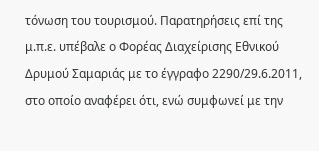τόνωση του τουρισμού. Παρατηρήσεις επί της μ.π.ε. υπέβαλε ο Φορέας Διαχείρισης Εθνικού Δρυμού Σαμαριάς με το έγγραφο 2290/29.6.2011, στο οποίο αναφέρει ότι, ενώ συμφωνεί με την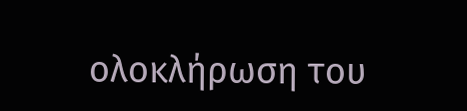ολοκλήρωση του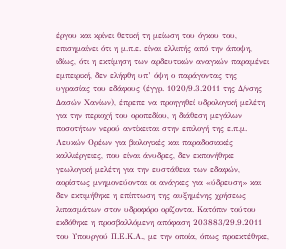έργου και κρίνει θετική τη μείωση του όγκου του, επισημαίνει ότι η μ.π.ε. είναι ελλιπής από την άποψη, ιδίως, ότι η εκτίμηση των αρδευτικών αναγκών παραμένει εμπειρική, δεν ελήφθη υπ’ όψη ο παράγοντας της υγρασίας του εδάφους (έγγρ. 1020/9.3.2011 της Δ/νσης Δασών Χανίων), έπρεπε να προηγηθεί υδρολογική μελέτη για την περιοχή του οροπεδίου, η διάθεση μεγάλων ποσοτήτων νερού αντίκειται στην επιλογή της ε.π.μ. Λευκών Ορέων για βιολογικές και παραδοσιακές καλλιέργειες, που είναι άνυδρες, δεν εκπονήθηκε γεωλογική μελέτη για την ευστάθεια των εδαφών, αορίστως μνημονεύονται οι ανάγκες για «ύδρευση» και δεν εκτιμήθηκε η επίπτωση της αυξημένης χρήσεως λιπασμάτων στον υδροφόρο ορίζοντα. Κατόπιν τούτου εκδόθηκε η προσβαλλόμενη απόφαση 203883/29.9.2011 του Υπουργού Π.Ε.Κ.Α., με την οποία, όπως προεκτέθηκε,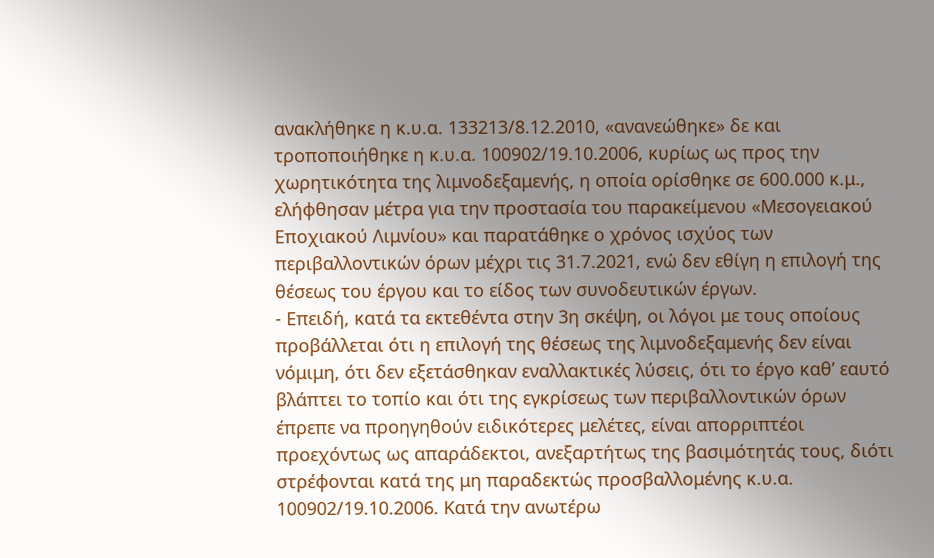ανακλήθηκε η κ.υ.α. 133213/8.12.2010, «ανανεώθηκε» δε και τροποποιήθηκε η κ.υ.α. 100902/19.10.2006, κυρίως ως προς την χωρητικότητα της λιμνοδεξαμενής, η οποία ορίσθηκε σε 600.000 κ.μ., ελήφθησαν μέτρα για την προστασία του παρακείμενου «Μεσογειακού Εποχιακού Λιμνίου» και παρατάθηκε ο χρόνος ισχύος των περιβαλλοντικών όρων μέχρι τις 31.7.2021, ενώ δεν εθίγη η επιλογή της θέσεως του έργου και το είδος των συνοδευτικών έργων.
- Επειδή, κατά τα εκτεθέντα στην 3η σκέψη, οι λόγοι με τους οποίους προβάλλεται ότι η επιλογή της θέσεως της λιμνοδεξαμενής δεν είναι νόμιμη, ότι δεν εξετάσθηκαν εναλλακτικές λύσεις, ότι το έργο καθ’ εαυτό βλάπτει το τοπίο και ότι της εγκρίσεως των περιβαλλοντικών όρων έπρεπε να προηγηθούν ειδικότερες μελέτες, είναι απορριπτέοι προεχόντως ως απαράδεκτοι, ανεξαρτήτως της βασιμότητάς τους, διότι στρέφονται κατά της μη παραδεκτώς προσβαλλομένης κ.υ.α. 100902/19.10.2006. Κατά την ανωτέρω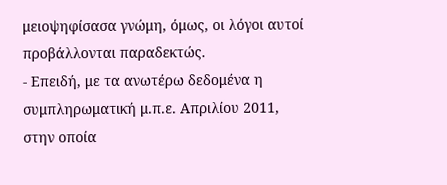μειοψηφίσασα γνώμη, όμως, οι λόγοι αυτοί προβάλλονται παραδεκτώς.
- Επειδή, με τα ανωτέρω δεδομένα η συμπληρωματική μ.π.ε. Απριλίου 2011, στην οποία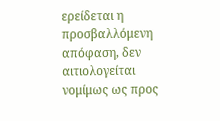ερείδεται η προσβαλλόμενη απόφαση, δεν αιτιολογείται νομίμως ως προς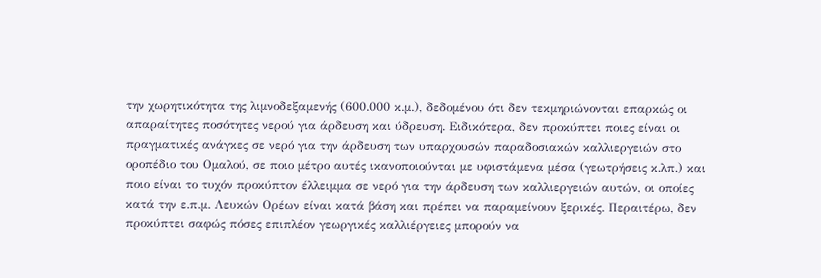την χωρητικότητα της λιμνοδεξαμενής (600.000 κ.μ.), δεδομένου ότι δεν τεκμηριώνονται επαρκώς οι απαραίτητες ποσότητες νερού για άρδευση και ύδρευση. Ειδικότερα, δεν προκύπτει ποιες είναι οι πραγματικές ανάγκες σε νερό για την άρδευση των υπαρχουσών παραδοσιακών καλλιεργειών στο οροπέδιο του Ομαλού, σε ποιο μέτρο αυτές ικανοποιούνται με υφιστάμενα μέσα (γεωτρήσεις κ.λπ.) και ποιο είναι το τυχόν προκύπτον έλλειμμα σε νερό για την άρδευση των καλλιεργειών αυτών, οι οποίες κατά την ε.π.μ. Λευκών Ορέων είναι κατά βάση και πρέπει να παραμείνουν ξερικές. Περαιτέρω, δεν προκύπτει σαφώς πόσες επιπλέον γεωργικές καλλιέργειες μπορούν να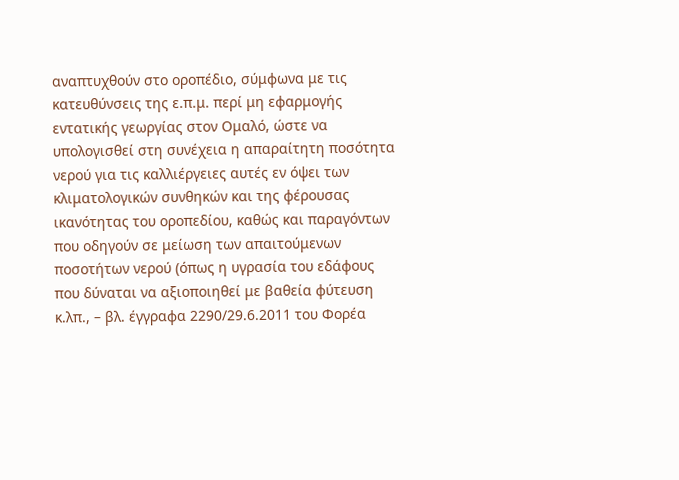αναπτυχθούν στο οροπέδιο, σύμφωνα με τις κατευθύνσεις της ε.π.μ. περί μη εφαρμογής εντατικής γεωργίας στον Ομαλό, ώστε να υπολογισθεί στη συνέχεια η απαραίτητη ποσότητα νερού για τις καλλιέργειες αυτές εν όψει των κλιματολογικών συνθηκών και της φέρουσας ικανότητας του οροπεδίου, καθώς και παραγόντων που οδηγούν σε μείωση των απαιτούμενων ποσοτήτων νερού (όπως η υγρασία του εδάφους που δύναται να αξιοποιηθεί με βαθεία φύτευση κ.λπ., – βλ. έγγραφα 2290/29.6.2011 του Φορέα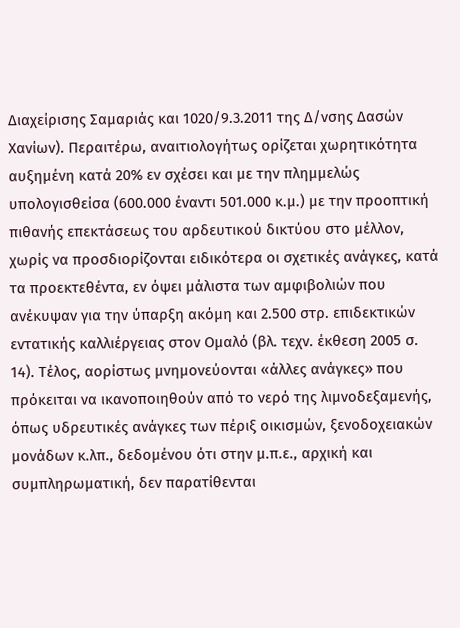Διαχείρισης Σαμαριάς και 1020/9.3.2011 της Δ/νσης Δασών Χανίων). Περαιτέρω, αναιτιολογήτως ορίζεται χωρητικότητα αυξημένη κατά 20% εν σχέσει και με την πλημμελώς υπολογισθείσα (600.000 έναντι 501.000 κ.μ.) με την προοπτική πιθανής επεκτάσεως του αρδευτικού δικτύου στο μέλλον, χωρίς να προσδιορίζονται ειδικότερα οι σχετικές ανάγκες, κατά τα προεκτεθέντα, εν όψει μάλιστα των αμφιβολιών που ανέκυψαν για την ύπαρξη ακόμη και 2.500 στρ. επιδεκτικών εντατικής καλλιέργειας στον Ομαλό (βλ. τεχν. έκθεση 2005 σ. 14). Τέλος, αορίστως μνημονεύονται «άλλες ανάγκες» που πρόκειται να ικανοποιηθούν από το νερό της λιμνοδεξαμενής, όπως υδρευτικές ανάγκες των πέριξ οικισμών, ξενοδοχειακών μονάδων κ.λπ., δεδομένου ότι στην μ.π.ε., αρχική και συμπληρωματική, δεν παρατίθενται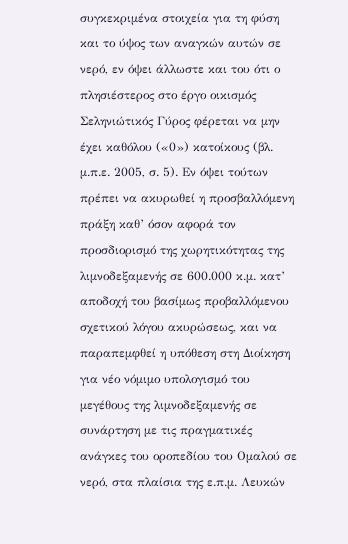συγκεκριμένα στοιχεία για τη φύση και το ύψος των αναγκών αυτών σε νερό, εν όψει άλλωστε και του ότι ο πλησιέστερος στο έργο οικισμός Σεληνιώτικός Γύρος φέρεται να μην έχει καθόλου («0») κατοίκους (βλ. μ.π.ε. 2005, σ. 5). Εν όψει τούτων πρέπει να ακυρωθεί η προσβαλλόμενη πράξη καθ’ όσον αφορά τον προσδιορισμό της χωρητικότητας της λιμνοδεξαμενής σε 600.000 κ.μ. κατ’ αποδοχή του βασίμως προβαλλόμενου σχετικού λόγου ακυρώσεως, και να παραπεμφθεί η υπόθεση στη Διοίκηση για νέο νόμιμο υπολογισμό του μεγέθους της λιμνοδεξαμενής σε συνάρτηση με τις πραγματικές ανάγκες του οροπεδίου του Ομαλού σε νερό, στα πλαίσια της ε.π.μ. Λευκών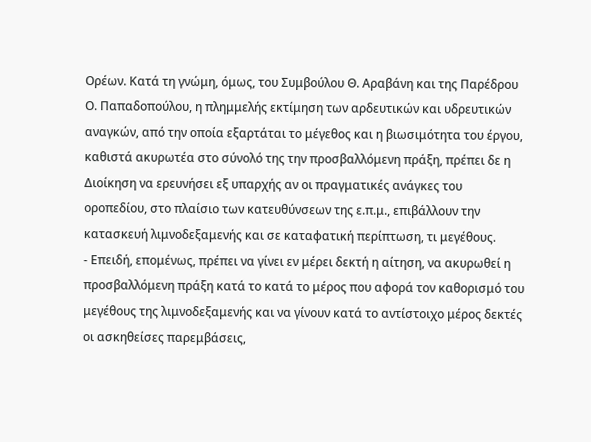Ορέων. Κατά τη γνώμη, όμως, του Συμβούλου Θ. Αραβάνη και της Παρέδρου Ο. Παπαδοπούλου, η πλημμελής εκτίμηση των αρδευτικών και υδρευτικών αναγκών, από την οποία εξαρτάται το μέγεθος και η βιωσιμότητα του έργου, καθιστά ακυρωτέα στο σύνολό της την προσβαλλόμενη πράξη, πρέπει δε η Διοίκηση να ερευνήσει εξ υπαρχής αν οι πραγματικές ανάγκες του οροπεδίου, στο πλαίσιο των κατευθύνσεων της ε.π.μ., επιβάλλουν την κατασκευή λιμνοδεξαμενής και σε καταφατική περίπτωση, τι μεγέθους.
- Επειδή, επομένως, πρέπει να γίνει εν μέρει δεκτή η αίτηση, να ακυρωθεί η προσβαλλόμενη πράξη κατά το κατά το μέρος που αφορά τον καθορισμό του μεγέθους της λιμνοδεξαμενής και να γίνουν κατά το αντίστοιχο μέρος δεκτές οι ασκηθείσες παρεμβάσεις,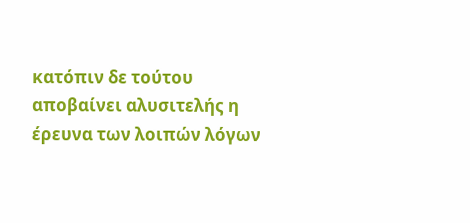κατόπιν δε τούτου αποβαίνει αλυσιτελής η έρευνα των λοιπών λόγων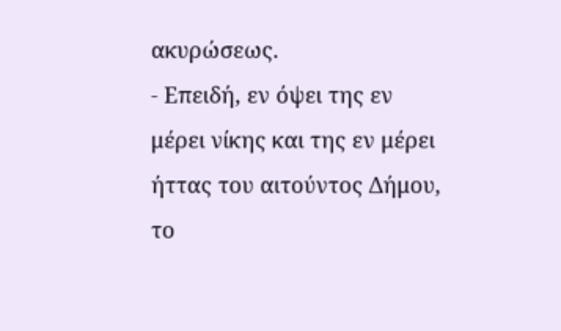ακυρώσεως.
- Επειδή, εν όψει της εν μέρει νίκης και της εν μέρει ήττας του αιτούντος Δήμου, το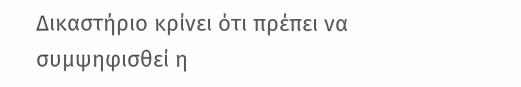Δικαστήριο κρίνει ότι πρέπει να συμψηφισθεί η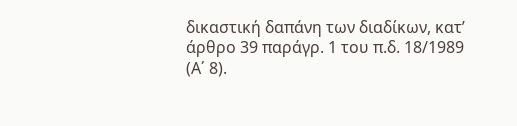δικαστική δαπάνη των διαδίκων, κατ’ άρθρο 39 παράγρ. 1 του π.δ. 18/1989 (Α΄ 8).